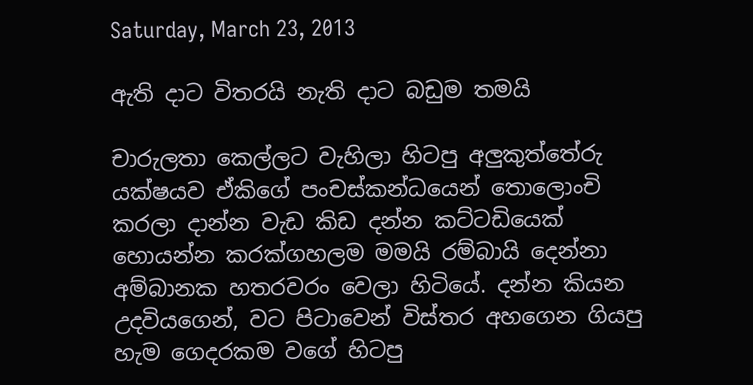Saturday, March 23, 2013

ඇති දාට විතරයි නැති දාට බඩුම තමයි

චාරුලතා කෙල්ලට වැහිලා හිටපු අලුකුත්තේරු යක්ෂයව ඒකිගේ පංචස්කන්ධයෙන් තොලොංචි කරලා දාන්න වැඩ කිඩ දන්න කට්ටඩියෙක් හොයන්න කරක්ගහලම මමයි රම්බායි දෙන්නා අම්බානක හතරවරං වෙලා හිටියේ. දන්න කියන උදවියගෙන්, වට පිටාවෙන් විස්තර අහගෙන ගියපු හැම ගෙදරකම වගේ හිටපු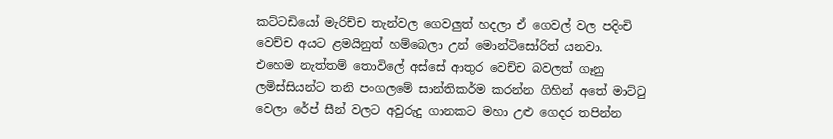කට්ටඩියෝ මැරිච්ච තැන්වල ගෙවලුත් හදලා ඒ ගෙවල් වල පදිංචි වෙච්ච අයට ළමයිනුත් හම්බෙලා උන් මොන්ටිසෝරිත් යනවා.  එහෙම නැත්තම් තොවිලේ අස්සේ ආතුර වෙච්ච බවලත් ගෑනු ලමිස්සියන්ට තනි පංගලමේ සාන්තිකර්ම කරන්න ගිහින් අතේ මාට්ටු වෙලා රේප් සීන් වලට අවුරුදු ගානකට මහා උළු ගෙදර තපින්න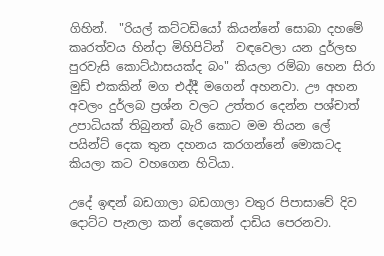ගිහින්.  "රියල් කට්ටඩියෝ කියන්නේ සොබා දහමේ කෘරත්වය හින්දා මිහිපිටින්  වඳවෙලා යන දුර්ලභ පුරවැසි කොට්ඨාසයක්ද බං" කියලා රම්බා හෙන සිරා මුඩ් එකකින් මග එද්දී මගෙන් අහනවා. ඌ අහන අවලං දුර්ලබ ප්‍රශ්න වලට උත්තර දෙන්න පශ්චාත් උපාධියක් තිබුනත් බැරි කොට මම තියන ලේ පයින්ට් දෙක තුන දහනය කරගන්නේ මොකටද කියලා කට වහගෙන හිටියා.

උදේ ඉඳන් බඩගාලා බඩගාලා වතුර පිපාසාවේ දිව දොට්ට පැනලා කන් දෙකෙන් දාඩිය පෙරනවා.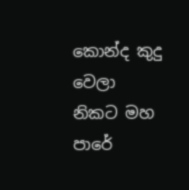කොන්ද කුදු වෙලා  නිකට මහ පාරේ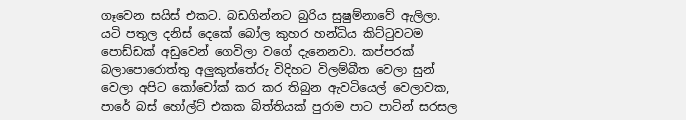ගෑවෙන සයිස් එකට. බඩගින්නට බුරිය සුෂුම්නාවේ ඇලිලා.  යටි පතුල දනිස් දෙකේ බෝල කුහර හන්ධිය කිට්ටුවටම පොඩ්ඩක් අඩුවෙන් ගෙවිලා වගේ දැනෙනවා. කප්පරක් බලාපොරොත්තු අලුකුත්තේරු විදිහට විලම්බීත වෙලා සුන් වෙලා අපිට කෝචෝක් කර කර තිබුන ඇවටියෙල් වෙලාවක, පාරේ බස් හෝල්ට් එකක බිත්තියක් පුරාම පාට පාටින් සරසල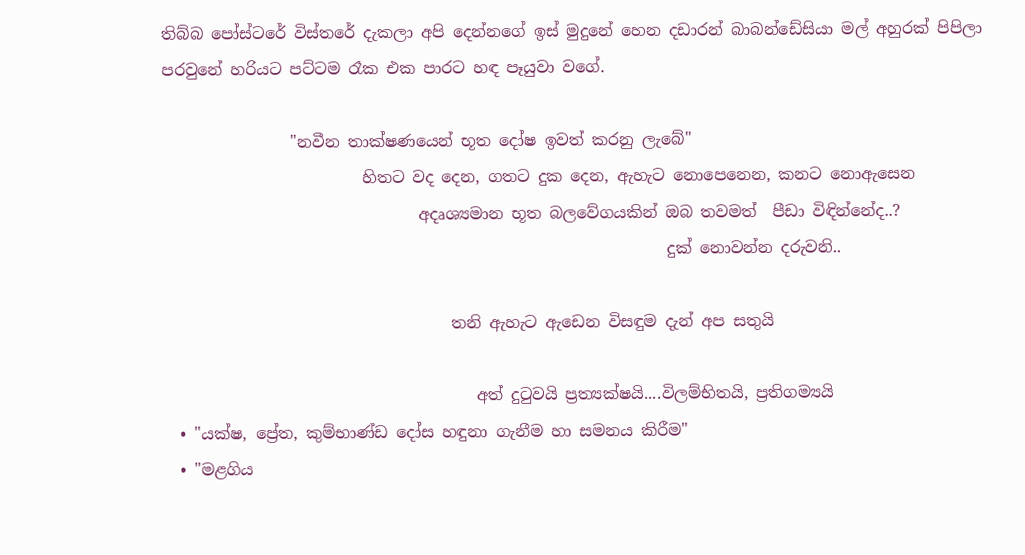තිබ්බ පෝස්ටරේ විස්තරේ දැකලා අපි දෙන්නගේ ඉස් මුදුනේ හෙන දඩාරන් බාබන්ඩේසියා මල් අහුරක් පිපිලා පරවුනේ හරියට පට්ටම රෑක එක පාරට හඳ පෑයුවා වගේ.

                "නවීන තාක්ෂණයෙන් භූත දෝෂ ඉවත් කරනු ලැබේ"
                         හිතට වද දෙන, ගතට දුක දෙන, ඇහැට නොපෙනෙන, කනට නොඇසෙන
                                අදෘශ්‍යමාන භූත බලවේගයකින් ඔබ තවමත්  පීඩා විඳින්නේද..?
                                                               දුක් නොවන්න දරුවනි..

                                    තනි ඇහැට ඇඩෙන විසඳුම දැන් අප සතුයි

                                       අත් දුටුවයි ප්‍රත්‍යක්ෂයි....විලම්භිතයි, ප්‍රතිගම්‍යයි
  • "යක්ෂ, ප්‍රේත, කුම්භාණ්ඩ දෝස හඳුනා ගැනීම හා සමනය කිරීම"
  • "මළගිය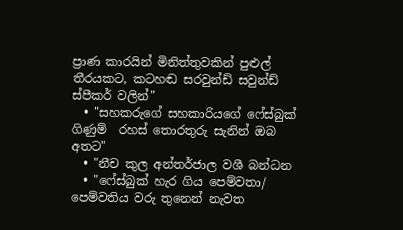ප්‍රාණ කාරයින් මිනිත්තුවකින් පුළුල් තීරයකට, කටහඬ සරවුන්ඩ් සවුන්ඩ් ස්පීකර් වලින්"
  • "සහකරුගේ සහකාරියගේ ෆේස්බුක් ගිණුම්  රහස් තොරතුරු සැනින් ඔබ අතට"
  • "නීච කුල අන්තර්ජාල වශී බන්ධන
  • "ෆේස්බුක් හැර ගිය පෙම්වතා/ පෙම්වතිය වරු තුනෙන් නැවත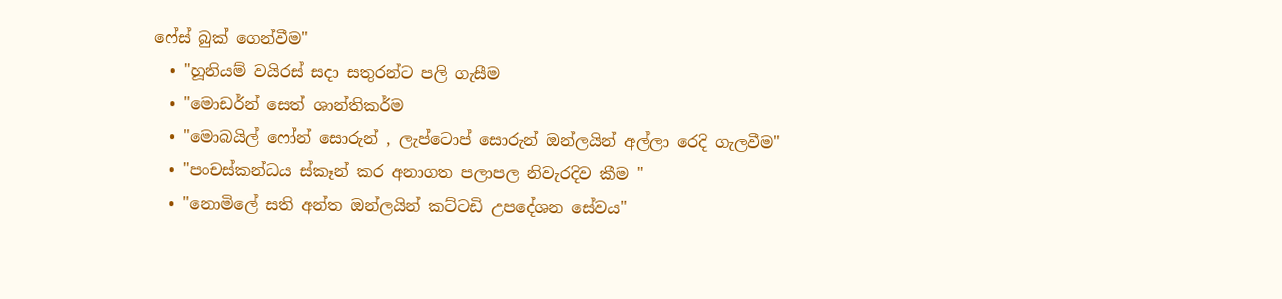ෆේස් බුක් ගෙන්වීම"
  • "හූනියම් වයිරස් සදා සතුරන්ට පලි ගැසීම
  • "මොඩර්න් සෙත් ශාන්තිකර්ම
  • "මොබයිල් ෆෝන් සොරුන් , ලැප්ටොප් සොරුන් ඔන්ලයින් අල්ලා රෙදි ගැලවීම"
  • "පංචස්කන්ධය ස්කෑන් කර අනාගත පලාපල නිවැරදිව කීම "
  • "නොමිලේ සති අන්ත ඔන්ලයින් කට්ටඩි උපදේශන සේවය"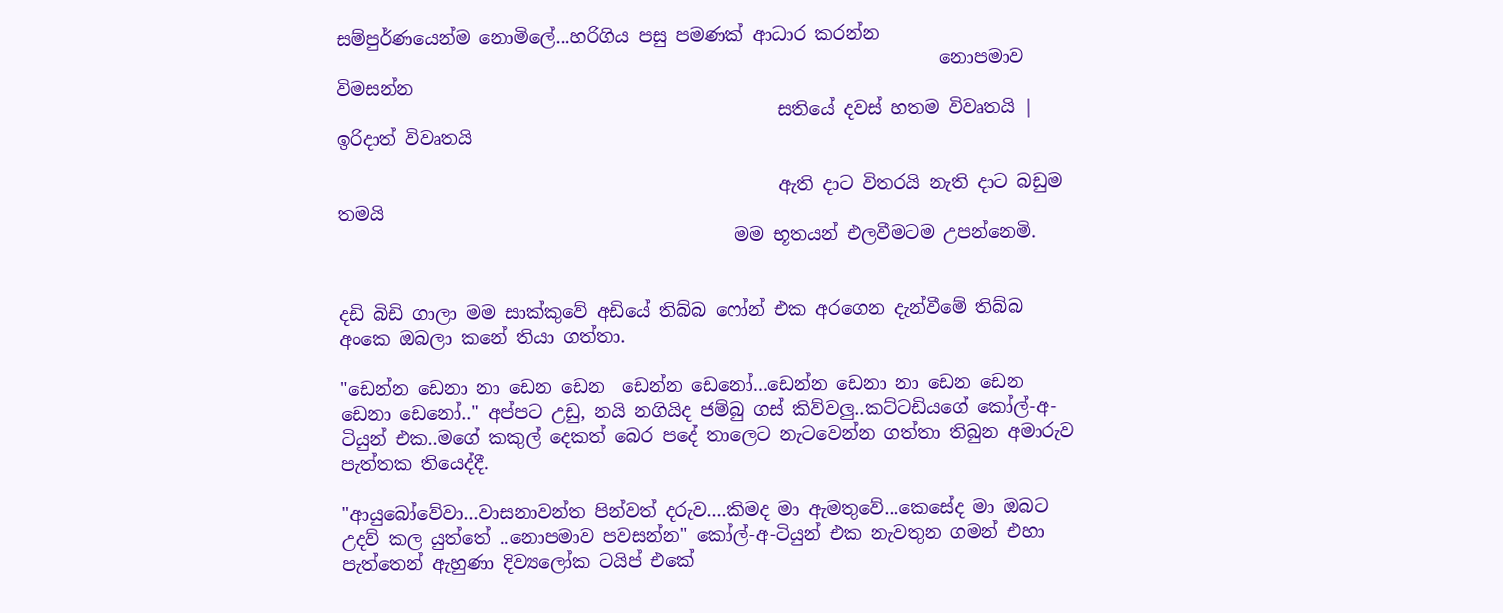සම්පුර්ණයෙන්ම නොමිලේ...හරිගිය පසු පමණක් ආධාර කරන්න
                                                                   නොපමාව විමසන්න
                                                 සතියේ දවස් හතම විවෘතයි | ඉරිදාත් විවෘතයි

                                                 ඇති දාට විතරයි නැති දාට බඩුම තමයි
                                            මම භූතයන් එලවීමටම උපන්නෙමි.


දඩි බිඩි ගාලා මම සාක්කුවේ අඩියේ තිබ්බ ෆෝන් එක අරගෙන දැන්වීමේ තිබ්බ අංකෙ ඔබලා කනේ තියා ගත්තා.

"ඩෙන්න ඩෙනා නා ඩෙන ඩෙන  ඩෙන්න ඩෙනෝ...ඩෙන්න ඩෙනා නා ඩෙන ඩෙන ඩෙනා ඩෙනෝ.." අප්පට උඩු, නයි නගියිද ජම්බු ගස් කිව්වලු..කට්ටඩියගේ කෝල්-අ-ටියුන් එක..මගේ කකුල් දෙකත් බෙර පදේ තාලෙට නැටවෙන්න ගත්තා තිබුන අමාරුව පැත්තක තියෙද්දී.

"ආයුබෝවේවා...වාසනාවන්ත පින්වත් දරුව....කිමද මා ඇමතුවේ...කෙසේද මා ඔබට උදව් කල යුත්තේ ..නොපමාව පවසන්න" කෝල්-අ-ටියුන් එක නැවතුන ගමන් එහා පැත්තෙන් ඇහුණා දිව්‍යලෝක ටයිප් එකේ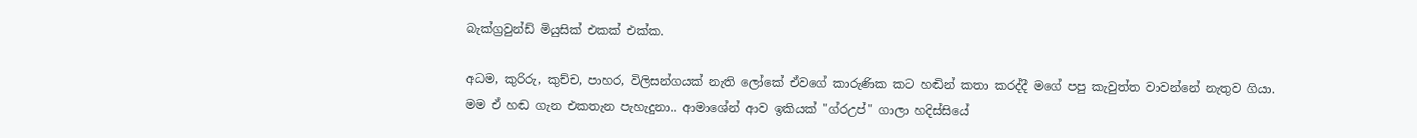බැක්ග්‍රවුන්ඩ් මියුසික් එකක් එක්ක.

අධම, කුරිරු, කුච්ච, පාහර, විලිසන්ගයක් නැති ලෝකේ ඒවගේ කාරුණික කට හඬින් කතා කරද්දී මගේ පපු කැවුත්ත වාවන්නේ නැතුව ගියා. මම ඒ හඬ ගැන එකතැන පැහැදුනා.. ආමාශේන් ආව ඉකියක් "ග්රඋප්" ගාලා හදිස්සියේ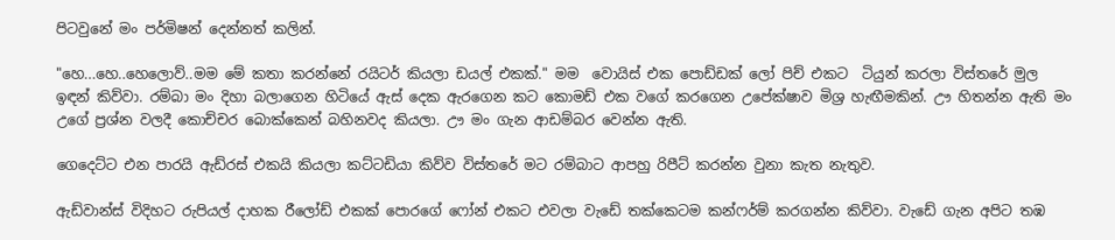පිටවුනේ මං පර්මිෂන් දෙන්නත් කලින්.

"හෙ...හෙ..හෙලොව්..මම මේ කතා කරන්නේ රයිටර් කියලා ඩයල් එකක්." මම  වොයිස් එක පොඩ්ඩක් ලෝ පිච් එකට  ටියුන් කරලා විස්තරේ මුල ඉඳන් කිව්වා. රම්බා මං දිහා බලාගෙන හිටියේ ඇස් දෙක ඇරගෙන කට කොමඩ් එක වගේ කරගෙන උපේක්ෂාව මිශ්‍ර හැඟීමකින්. ඌ හිතන්න ඇති මං උගේ ප්‍රශ්න වලදී කොච්චර බොක්කෙන් බහිනවද කියලා. ඌ මං ගැන ආඩම්බර වෙන්න ඇති.

ගෙදෙට්ට එන පාරයි ඇඩ්රස් එකයි කියලා කට්ටඩියා කිව්ව විස්තරේ මට රම්බාට ආපහු රිපීට් කරන්න වුනා කැත නැතුව.

ඇඩ්වාන්ස් විදිහට රුපියල් දාහක රීලෝඩ් එකක් පොරගේ ෆෝන් එකට එවලා වැඩේ තක්කෙටම කන්ෆර්ම් කරගන්න කිව්වා. වැඩේ ගැන අපිට තඹ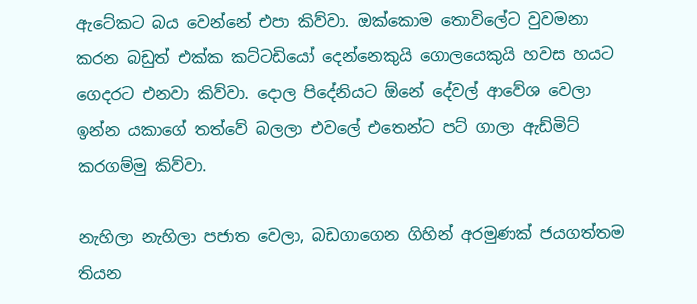ඇටේකට බය වෙන්නේ එපා කිව්වා. ඔක්කොම තොවිලේට වුවමනා කරන බඩුත් එක්ක කට්ටඩියෝ දෙන්නෙකුයි ගොලයෙකුයි හවස හයට ගෙදරට එනවා කිව්වා. දොල පිදේනියට ඕනේ දේවල් ආවේශ වෙලා ඉන්න යකාගේ තත්වේ බලලා එවලේ එතෙන්ට පට් ගාලා ඇඩ්මිට් කරගම්මු කිව්වා.

නැහිලා නැහිලා පජාත වෙලා, බඩගාගෙන ගිහින් අරමුණක් ජයගත්තම තියන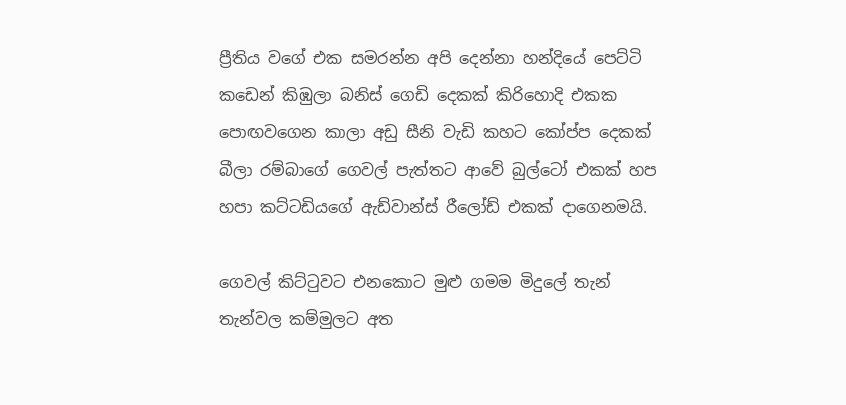ප්‍රීතිය වගේ එක සමරන්න අපි දෙන්නා හන්දියේ පෙට්ටි කඩෙන් කිඹුලා බනිස් ගෙඩි දෙකක් කිරිහොදි එකක පොඟවගෙන කාලා අඩු සීනි වැඩි කහට කෝප්ප දෙකක් බීලා රම්බාගේ ගෙවල් පැත්තට ආවේ බුල්ටෝ එකක් හප හපා කට්ටඩියගේ ඇඩ්වාන්ස් රීලෝඩ් එකක් දාගෙනමයි.

ගෙවල් කිට්ටුවට එනකොට මුළු ගමම මිදුලේ තැන් තැන්වල කම්මුලට අත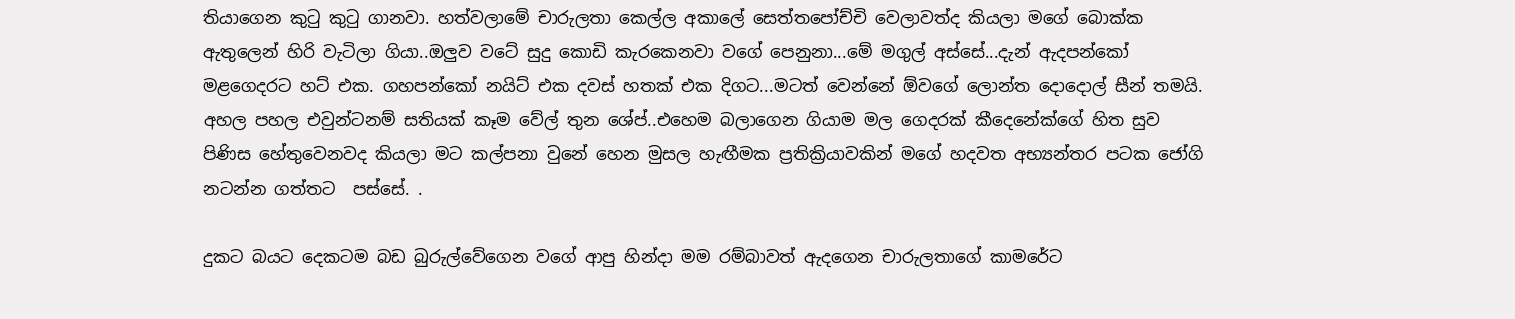තියාගෙන කුටු කුටු ගානවා. හත්වලාමේ චාරුලතා කෙල්ල අකාලේ සෙත්තපෝච්චි වෙලාවත්ද කියලා මගේ බොක්ක ඇතුලෙන් හිරි වැටිලා ගියා..ඔලුව වටේ සුදු කොඩි කැරකෙනවා වගේ පෙනුනා...මේ මගුල් අස්සේ...දැන් ඇදපන්කෝ මළගෙදරට හට් එක. ගහපන්කෝ නයිට් එක දවස් හතක් එක දිගට...මටත් වෙන්නේ ඕවගේ ලොන්ත දොදොල් සීන් තමයි. අහල පහල එවුන්ටනම් සතියක් කෑම වේල් තුන ශේප්..එහෙම බලාගෙන ගියාම මල ගෙදරක් කීදෙනේක්ගේ හිත සුව පිණිස හේතුවෙනවද කියලා මට කල්පනා වුනේ හෙන මුසල හැඟීමක ප්‍රතික්‍රියාවකින් මගේ හදවත අභ්‍යන්තර පටක ජෝගි නටන්න ගත්තට  පස්සේ. .

දුකට බයට දෙකටම බඩ බුරුල්වේගෙන වගේ ආපු හින්දා මම රම්බාවත් ඇදගෙන චාරුලතාගේ කාමරේට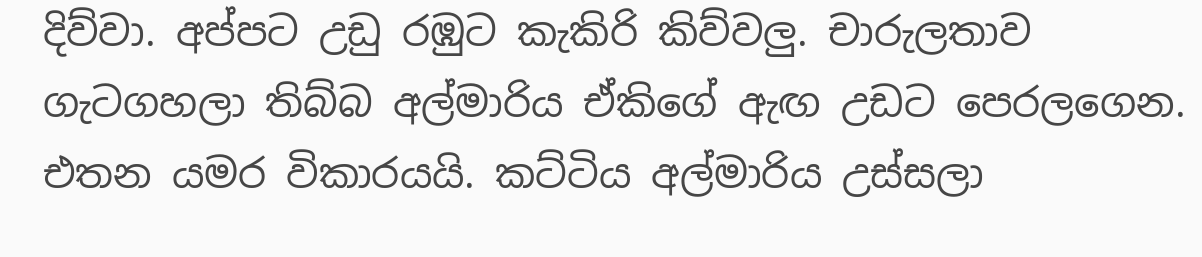දිව්වා. අප්පට උඩු රඹුට කැකිරි කිව්වලු. චාරුලතාව ගැටගහලා තිබ්බ අල්මාරිය ඒකිගේ ඇඟ උඩට පෙරලගෙන. එතන යමර විකාරයයි. කට්ටිය අල්මාරිය උස්සලා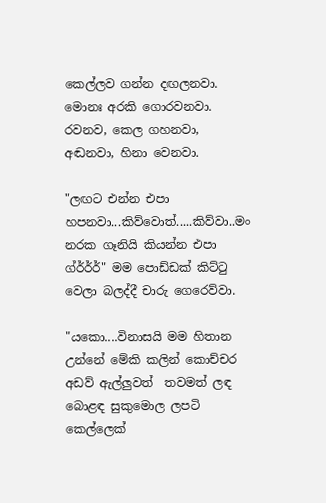කෙල්ලව ගන්න දඟලනවා. මොනඃ අරකි ගොරවනවා. රවනව, කෙල ගහනවා, අඬනවා, හිනා වෙනවා.

"ලඟට එන්න එපා හපනවා...කිව්වොත්.....කිව්වා..මං නරක ගෑනියි කියන්න එපා ග්ර්ර්ර්" මම පොඩ්ඩක් කිට්ටු වෙලා බලද්දී චාරු ගෙරෙව්වා.

"යකො....විනාසයි මම හිතාන උන්නේ මේකි කලින් කොච්චර අඩව් ඇල්ලුවත්  තවමත් ලඳ බොළඳ සුකුමොල ලපටි කෙල්ලෙක්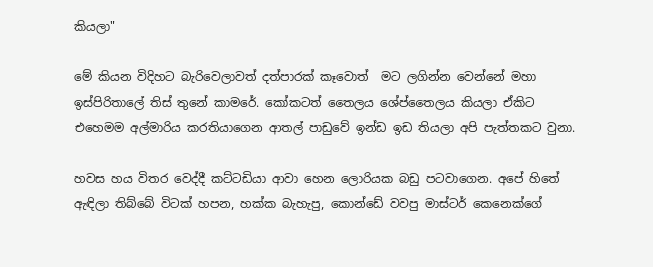කියලා"

මේ කියන විදිහට බැරිවෙලාවත් දත්පාරක් කෑවොත්  මට ලගින්න වෙන්නේ මහා ඉස්පිරිතාලේ තිස් තුනේ කාමරේ. කෝකටත් තෛලය ශේප්තෛලය කියලා ඒකිට එහෙමම අල්මාරිය කරතියාගෙන ආතල් පාඩුවේ ඉන්ඩ ඉඩ තියලා අපි පැත්තකට වුනා.

හවස හය විතර වෙද්දී කට්ටඩියා ආවා හෙන ලොරියක බඩු පටවාගෙන. අපේ හිතේ ඇඳිලා තිබ්බේ විටක් හපන, හක්ක බැහැපු, කොන්ඩේ වවපු මාස්ටර් කෙනෙක්ගේ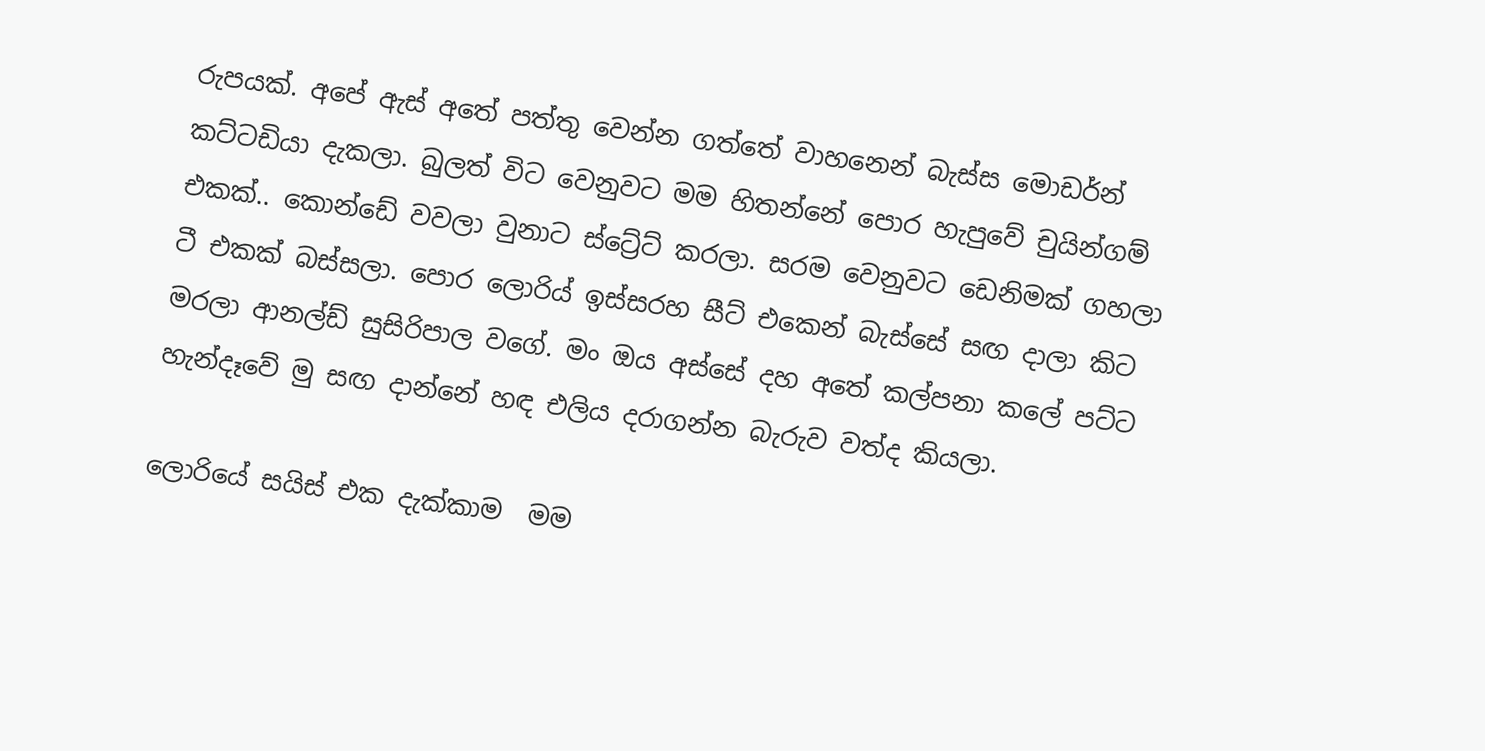රුපයක්. අපේ ඇස් අතේ පත්තු වෙන්න ගත්තේ වාහනෙන් බැස්ස මොඩර්න් කට්ටඩියා දැකලා. බුලත් විට වෙනුවට මම හිතන්නේ පොර හැපුවේ චුයින්ගම් එකක්.. කොන්ඩේ වවලා වුනාට ස්ට්‍රේට් කරලා. සරම වෙනුවට ඩෙනිමක් ගහලා ටී එකක් බස්සලා. පොර ලොරිය් ඉස්සරහ සීට් එකෙන් බැස්සේ සඟ දාලා කිට මරලා ආනල්ඩ් සුසිරිපාල වගේ. මං ඔය අස්සේ දහ අතේ කල්පනා කලේ පට්ට හැන්දෑවේ මු සඟ දාන්නේ හඳ එලිය දරාගන්න බැරුව වත්ද කියලා.

ලොරියේ සයිස් එක දැක්කාම  මම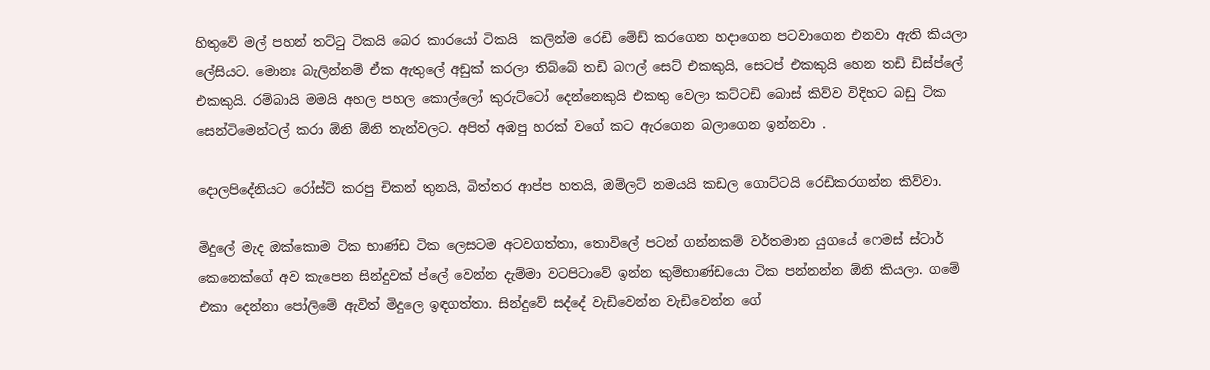හිතුවේ මල් පහන් තට්ටු ටිකයි බෙර කාරයෝ ටිකයි  කලින්ම රෙඩි මේඩ් කරගෙන හදාගෙන පටවාගෙන එනවා ඇති කියලා ලේසියට. මොනඃ බැලින්නම් ඒක ඇතුලේ අඩුක් කරලා තිබ්බේ තඩි බෆල් සෙට් එකකුයි, සෙටප් එකකුයි හෙන තඩි ඩිස්ප්ලේ එකකුයි. රම්බායි මමයි අහල පහල කොල්ලෝ කුරුට්ටෝ දෙන්නෙකුයි එකතු වෙලා කට්ටඩි බොස් කිව්ව විදිහට බඩු ටික සෙන්ටිමෙන්ටල් කරා ඕනි ඕනි තැන්වලට. අපිත් අඹපු හරක් වගේ කට ඇරගෙන බලාගෙන ඉන්නවා .

දොලපිදේනියට රෝස්ට් කරපු චිකන් තුනයි, බිත්තර ආප්ප හතයි, ඔම්ලට් නමයයි කඩල ගොට්ටයි රෙඩිකරගන්න කිව්වා.

මිදුලේ මැද ඔක්කොම ටික භාණ්ඩ ටික ලෙසටම අටවගත්තා, තොවිලේ පටන් ගන්නකම් වර්තමාන යුගයේ ෆෙමස් ස්ටාර් කෙනෙක්ගේ අව කැපෙන සින්දුවක් ප්ලේ වෙන්න දැම්මා වටපිටාවේ ඉන්න කුම්භාණ්ඩයො ටික පන්නන්න ඕනි කියලා. ගමේ එකා දෙන්නා පෝලිමේ ඇවිත් මිදුලෙ ඉඳගත්තා. සින්දුවේ සද්දේ වැඩිවෙන්න වැඩිවෙන්න ගේ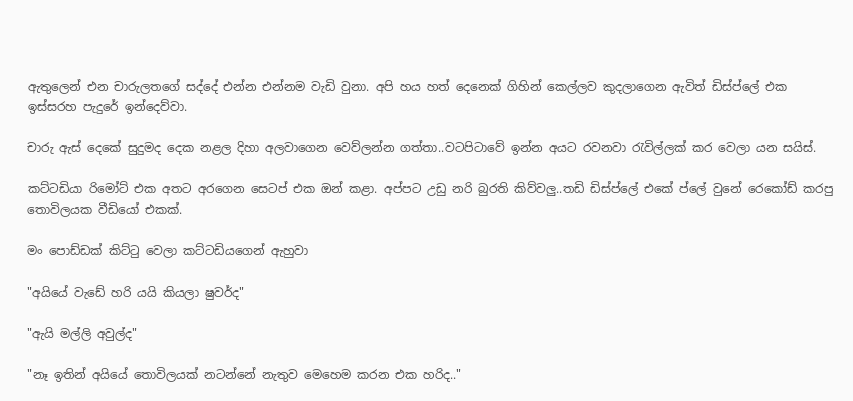ඇතුලෙන් එන චාරුලතගේ සද්දේ එන්න එන්නම වැඩි වුනා. අපි හය හත් දෙනෙක් ගිහින් කෙල්ලව කුදලාගෙන ඇවිත් ඩිස්ප්ලේ එක ඉස්සරහ පැදුරේ ඉන්දෙව්වා.

චාරු ඇස් දෙකේ සුදුමද දෙක නළල දිහා අලවාගෙන වෙව්ලන්න ගත්තා..වටපිටාවේ ඉන්න අයට රවනවා රැවිල්ලක් කර වෙලා යන සයිස්.

කට්ටඩියා රිමෝට් එක අතට අරගෙන සෙටප් එක ඔන් කළා. අප්පට උඩු නරි බුරති කිව්වලු..තඩි ඩිස්ප්ලේ එකේ ප්ලේ වුනේ රෙකෝඩ් කරපු තොවිලයක වීඩියෝ එකක්.

මං පොඩ්ඩක් කිට්ටු වෙලා කට්ටඩියගෙන් ඇහුවා

"අයියේ වැඩේ හරි යයි කියලා ෂුවර්ද"

"ඇයි මල්ලි අවුල්ද"

"නෑ ඉතින් අයියේ තොවිලයක් නටන්නේ නැතුව මෙහෙම කරන එක හරිද.."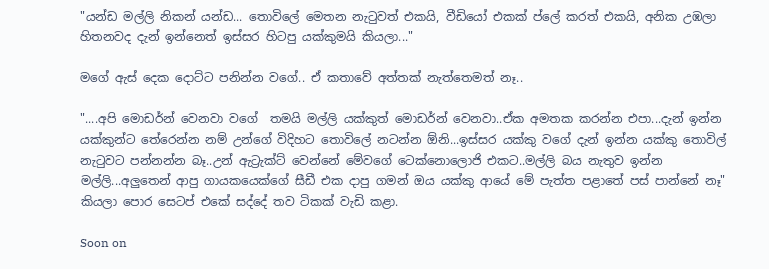"යන්ඩ මල්ලි නිකන් යන්ඩ... තොවිලේ මෙතන නැටුවත් එකයි, වීඩියෝ එකක් ප්ලේ කරත් එකයි, අනික උඹලා හිතනවද දැන් ඉන්නෙත් ඉස්සර හිටපු යක්කුමයි කියලා..."

මගේ ඇස් දෙක දොට්ට පනින්න වගේ.. ඒ කතාවේ අත්තක් නැත්තෙමත් නෑ..

"....අපි මොඩර්න් වෙනවා වගේ  තමයි මල්ලි යක්කුත් මොඩර්න් වෙනවා..ඒක අමතක කරන්න එපා...දැන් ඉන්න යක්කුන්ට තේරෙන්න නම් උන්ගේ විදිහට තොවිලේ නටන්න ඕනි...ඉස්සර යක්කු වගේ දැන් ඉන්න යක්කු තොවිල් නැටුවට පන්නන්න බෑ..උන් ඇට්‍රැක්ට් වෙන්නේ මේවගේ ටෙක්නොලොජි එකට..මල්ලි බය නැතුව ඉන්න මල්ලි...අලුතෙන් ආපු ගායකයෙක්ගේ සීඩී එක දාපු ගමන් ඔය යක්කු ආයේ මේ පැත්ත පළාතේ පස් පාන්නේ නෑ"  කියලා පොර සෙටප් එකේ සද්දේ තව ටිකක් වැඩි කළා.

Soon on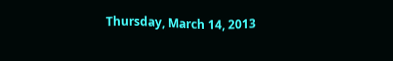Thursday, March 14, 2013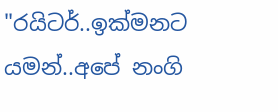"රයිටර්..ඉක්මනට යමන්..අපේ නංගි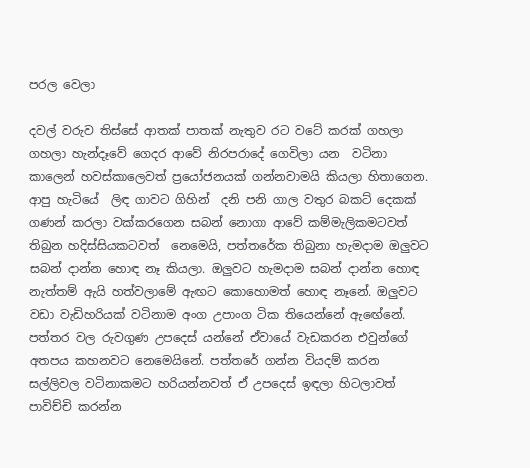පරල වෙලා

දවල් වරුව තිස්සේ ආතක් පාතක් නැතුව රට වටේ කරක් ගහලා ගහලා හැන්දෑවේ ගෙදර ආවේ නිරපරාදේ ගෙවිලා යන  වටිනා කාලෙන් හවස්කාලෙවත් ප්‍රයෝජනයක් ගන්නවාමයි කියලා හිතාගෙන. ආපු හැටියේ  ලිඳ ගාවට ගිහින්  දනි පනි ගාල වතුර බකට් දෙකක් ගණන් කරලා වක්කරගෙන සබන් නොගා ආවේ කම්මැලිකමටවත් තිබුන හදිස්සියකටවත්  නෙමෙයි, පත්තරේක තිබුනා හැමදාම ඔලුවට සබන් දාන්න හොඳ නෑ කියලා. ඔලුවට හැමදාම සබන් දාන්න හොඳ නැත්තම් ඇයි හත්වලාමේ ඇඟට කොහොමත් හොඳ නෑනේ. ඔලුවට වඩා වැඩිහරියක් වටිනාම අංග උපාංග ටික තියෙන්නේ ඇඟේනේ. පත්තර වල රුවගුණ උපදෙස් යන්නේ ඒවායේ වැඩකරන එවුන්ගේ අතපය කහනවට නෙමෙයිනේ. පත්තරේ ගන්න වියදම් කරන සල්ලිවල වටිනාකමට හරියන්නවත් ඒ උපදෙස් ඉඳලා හිටලාවත් පාවිච්චි කරන්න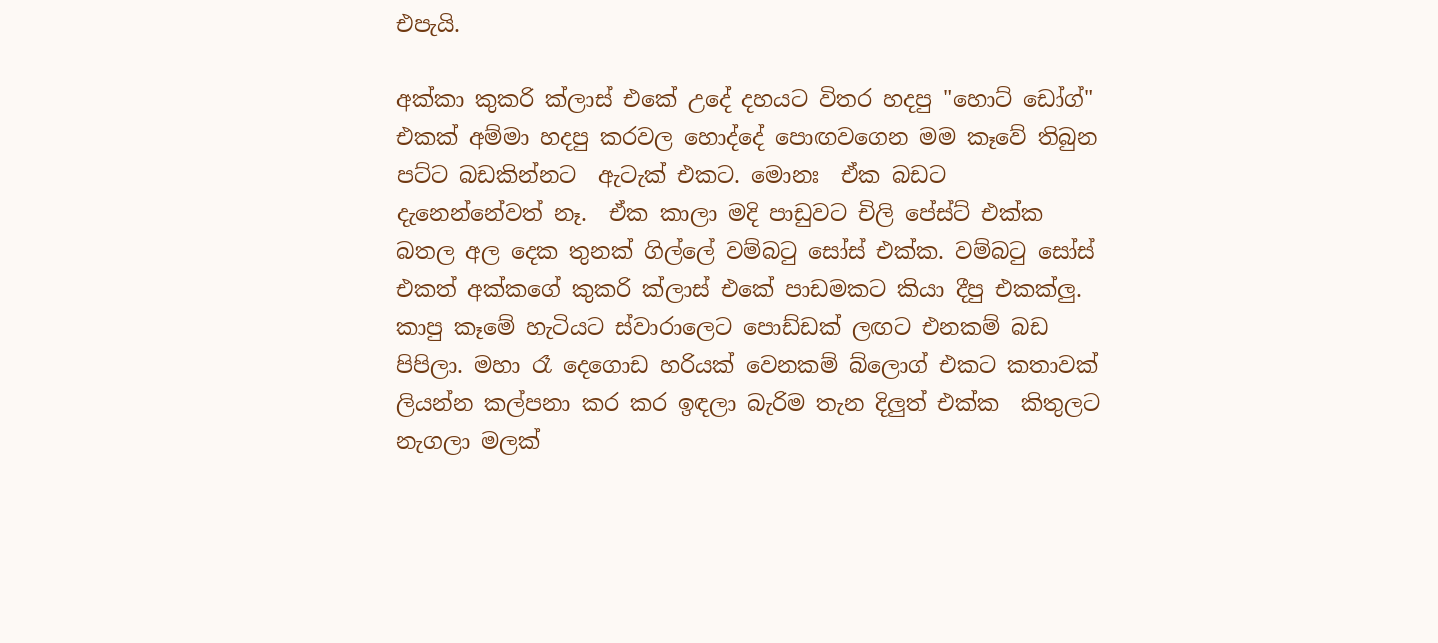එපැයි.

අක්කා කුකරි ක්ලාස් එකේ උදේ දහයට විතර හදපු "හොට් ඩෝග්" එකක් අම්මා හදපු කරවල හොද්දේ පොඟවගෙන මම කෑවේ තිබුන පට්ට බඩකින්නට  ඇටැක් එකට. මොනඃ  ඒක බඩට දැනෙන්නේවත් නෑ.  ඒක කාලා මදි පාඩුවට චිලි පේස්ට් එක්ක  බතල අල දෙක තුනක් ගිල්ලේ වම්බටු සෝස් එක්ක. වම්බටු සෝස් එකත් අක්කගේ කුකරි ක්ලාස් එකේ පාඩමකට කියා දීපු එකක්ලු. කාපු කෑමේ හැටියට ස්වාරාලෙට පොඩ්ඩක් ලඟට එනකම් බඩ පිපිලා. මහා රෑ දෙගොඩ හරියක් වෙනකම් බ්ලොග් එකට කතාවක් ලියන්න කල්පනා කර කර ඉඳලා බැරිම තැන දිලුත් එක්ක  කිතුලට නැගලා මලක්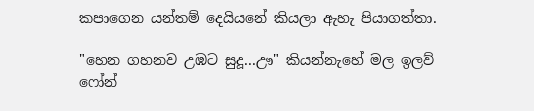කපාගෙන යන්තම් දෙයියනේ කියලා ඇහැ පියාගත්තා.

"හෙන ගහනව උඹට සුදූ...ඌ" කියන්නැහේ මල ඉලව් ෆෝන්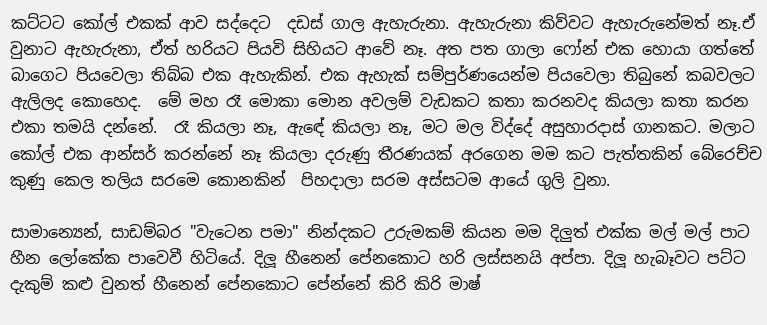කට්ටට කෝල් එකක් ආව සද්දෙට  දඩස් ගාල ඇහැරුනා. ඇහැරුනා කිව්වට ඇහැරුනේමත් නෑ.ඒ වුනාට ඇහැරුනා, ඒත් හරියට පියවි සිහියට ආවේ නෑ. අත පත ගාලා ෆෝන් එක හොයා ගත්තේ බාගෙට පියවෙලා තිබ්බ එක ඇහැකින්. එක ඇහැක් සම්පුර්ණයෙන්ම පියවෙලා තිබුනේ කබවලට ඇලිලද කොහෙද.  මේ මහ රෑ මොකා මොන අවලම් වැඩකට කතා කරනවද කියලා කතා කරන එකා තමයි දන්නේ.  රෑ කියලා නෑ, ඇඳේ කියලා නෑ, මට මල විද්දේ අසුහාරදාස් ගානකට. මලාට කෝල් එක ආන්සර් කරන්නේ නෑ කියලා දරුණු තීරණයක් අරගෙන මම කට පැත්තකින් බේරෙච්ච කුණු කෙල තලිය සරමෙ කොනකින්  පිහදාලා සරම අස්සටම ආයේ ගුලි වුනා.

සාමාන්‍යෙන්, සාඩම්බර "වැටෙන පමා" නින්දකට උරුමකම් කියන මම දිලුත් එක්ක මල් මල් පාට හීන ලෝකේක පාවෙවී හිටියේ. දිලූ හීනෙන් පේනකොට හරි ලස්සනයි අප්පා. දිලූ හැබෑවට පට්ට දැකුම් කළු වුනත් හීනෙන් පේනකොට පේන්නේ කිරි කිරි මාෂ්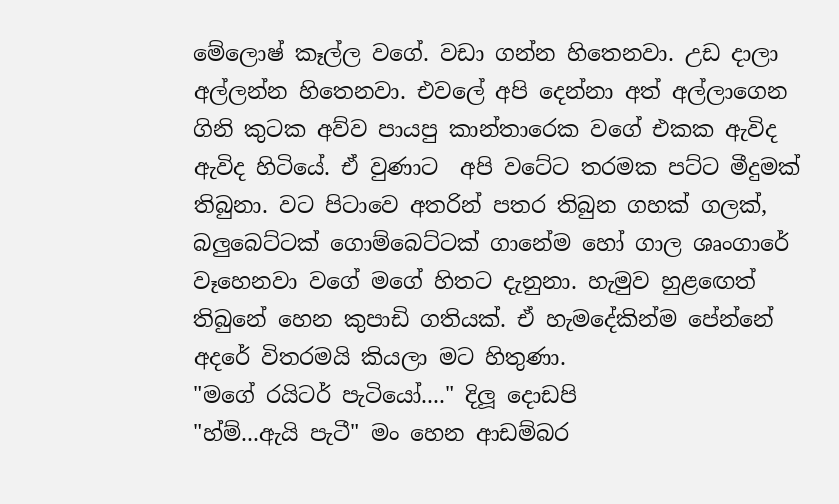මේලොෂ් කෑල්ල වගේ. වඩා ගන්න හිතෙනවා. උඩ දාලා අල්ලන්න හිතෙනවා. එවලේ අපි දෙන්නා අත් අල්ලාගෙන ගිනි කුටක අව්ව පායපු කාන්තාරෙක වගේ එකක ඇවිද ඇවිද හිටියේ. ඒ වුණාට  අපි වටේට තරමක පට්ට මීදුමක් තිබුනා. වට පිටාවෙ අතරින් පතර තිබුන ගහක් ගලක්, බලුබෙට්ටක් ගොම්බෙට්ටක් ගානේම හෝ ගාල ශෘංගාරේ වෑහෙනවා වගේ මගේ හිතට දැනුනා. හැමුව හුළඟෙත් තිබුනේ හෙන කුපාඩි ගතියක්. ඒ හැමදේකින්ම පේන්නේ අදරේ විතරමයි කියලා මට හිතුණා.
"මගේ රයිටර් පැටියෝ...." දිලූ දොඩපි
"හ්ම්...ඇයි පැටී" මං හෙන ආඩම්බර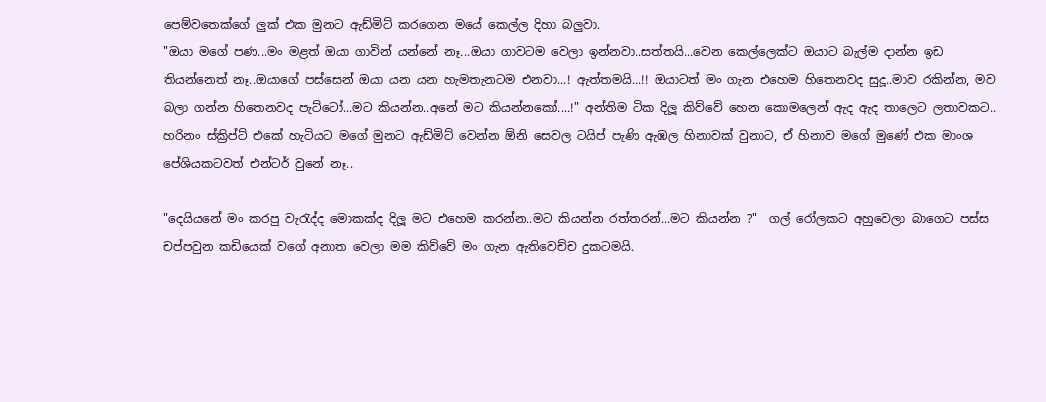පෙම්වතෙක්ගේ ලුක් එක මුනට ඇඩ්මිට් කරගෙන මයේ කෙල්ල දිහා බලුවා.
"ඔයා මගේ පණ...මං මළත් ඔයා ගාවින් යන්නේ නෑ...ඔයා ගාවටම වෙලා ඉන්නවා..සත්තයි...වෙන කෙල්ලෙක්ට ඔයාට බැල්ම දාන්න ඉඩ තියන්නෙත් නෑ..ඔයාගේ පස්සෙන් ඔයා යන යන හැමතැනටම එනවා...! ඇත්තමයි...!! ඔයාටත් මං ගැන එහෙම හිතෙනවද සුදූ..මාව රකින්න, මව බලා ගන්න හිතෙනවද පැට්ටෝ...මට කියන්න..අනේ මට කියන්නකෝ....!" අන්තිම ටික දිලූ කිව්වේ හෙන කොමලෙන් ඇද ඇද තාලෙට ලතාවකට..
හරිනං ස්ක්‍රිප්ට් එකේ හැටියට මගේ මුනට ඇඩ්මිට් වෙන්න ඕනි සෙවල ටයිප් පැණි ඇඹල හිනාවක් වුනාට, ඒ හිනාව මගේ මුණේ එක මාංශ පේශියකටවත් එන්ටර් වුනේ නෑ..

"දෙයියනේ මං කරපු වැරැද්ද මොකක්ද දිලූ මට එහෙම කරන්න..මට කියන්න රත්තරන්...මට කියන්න ?"  ගල් රෝලකට අහුවෙලා බාගෙට පස්ස චප්පවුන කඩියෙක් වගේ අනාත වෙලා මම කිව්වේ මං ගැන ඇතිවෙච්ච දුකටමයි.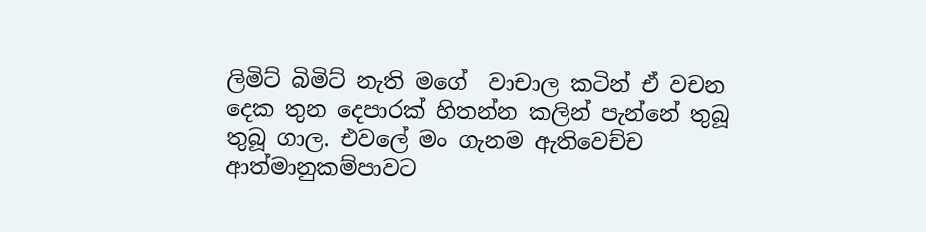ලිමිට් බිමිට් නැති මගේ  වාචාල කටින් ඒ වචන දෙක තුන දෙපාරක් හිතන්න කලින් පැන්නේ තුබූ තුබූ ගාල. එවලේ මං ගැනම ඇතිවෙච්ච ආත්මානුකම්පාවට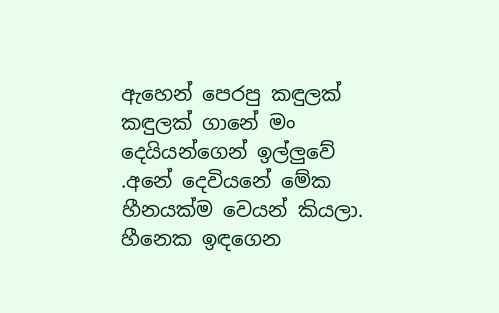ඇහෙන් පෙරපු කඳුලක් කඳුලක් ගානේ මං දෙයියන්ගෙන් ඉල්ලුවේ .අනේ දෙවියනේ මේක හීනයක්ම වෙයන් කියලා. හීනෙක ඉඳගෙන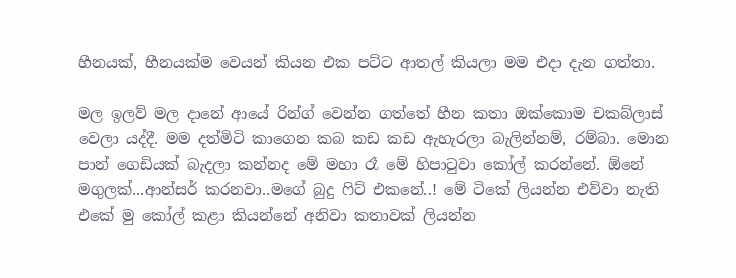හීනයක්, හීනයක්ම වෙයන් කියන එක පට්ට ආතල් කියලා මම එදා දැන ගත්තා.

මල ඉලව් මල දානේ ආයේ රින්ග් වෙන්න ගත්තේ හීන කතා ඔක්කොම චකබ්ලාස් වෙලා යද්දී. මම දත්මිටි කාගෙන කබ කඩ කඩ ඇහැරලා බැලින්නම්, රම්බා. මොන පාන් ගෙඩියක් බැදලා කන්නද මේ මහා රෑ මේ හිපාටුවා කෝල් කරන්නේ. ඕනේ මගුලක්...ආන්සර් කරනවා..මගේ බුදු ෆිට් එකනේ..! මේ ටිකේ ලියන්න එව්වා නැති එකේ මු කෝල් කළා කියන්නේ අනිවා කතාවක් ලියන්න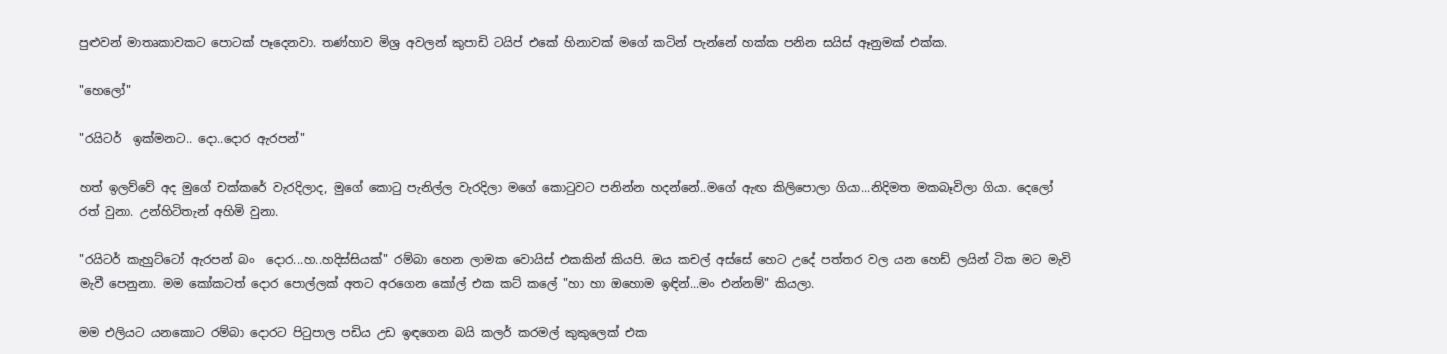පුළුවන් මාතෘකාවකට පොටක් පෑදෙනවා. තණ්හාව මිශ්‍ර අවලන් කුපාඩි ටයිප් එකේ හිනාවක් මගේ කටින් පැන්නේ හක්ක පනින සයිස් ඈනුමක් එක්ක.

"හෙලෝ"

"රයිටර්  ඉක්මනට.. දො..දොර ඇරපන්"

හත් ඉලව්වේ අද මුගේ චක්කරේ වැරදිලාද, මුගේ කොටු පැනිල්ල වැරදිලා මගේ කොටුවට පනින්න හදන්නේ..මගේ ඇඟ කිලිපොලා ගියා...නිදිමත මකබෑවිලා ගියා. දෙලෝ රත් වුනා. උන්හිටිතැන් අහිමි වුනා.

"රයිටර් කැහුට්ටෝ ඇරපන් බං  දොර...හ..හදිස්සියක්" රම්බා හෙන ලාමක වොයිස් එකකින් කියපි. ඔය කචල් අස්සේ හෙට උදේ පත්තර වල යන හෙඩ් ලයින් ටික මට මැවි මැවී පෙනුනා. මම කෝකටත් දොර පොල්ලක් අතට අරගෙන කෝල් එක කට් කලේ "හා හා ඔහොම ඉඳින්...මං එන්නම්" කියලා.

මම එලියට යනකොට රම්බා දොරට පිටුපාල පඩිය උඩ ඉඳගෙන බයි කලර් කරමල් කුකුලෙක් එක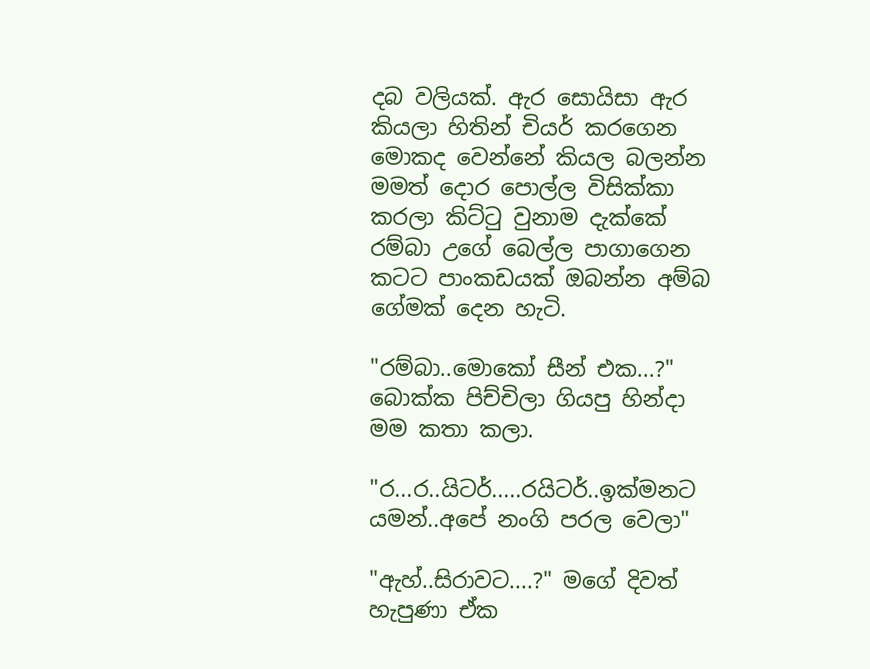දබ වලියක්. ඇර සොයිසා ඇර කියලා හිතින් චියර් කරගෙන මොකද වෙන්නේ කියල බලන්න මමත් දොර පොල්ල විසික්කා කරලා කිට්ටු වුනාම දැක්කේ රම්බා උගේ බෙල්ල පාගාගෙන කටට පාංකඩයක් ඔබන්න අම්බ ගේමක් දෙන හැටි.

"රම්බා..මොකෝ සීන් එක...?"  බොක්ක පිච්චිලා ගියපු හින්දා මම කතා කලා.

"ර...ර..යිටර්.....රයිටර්..ඉක්මනට යමන්..අපේ නංගි පරල වෙලා"

"ඇහ්..සිරාවට....?" මගේ දිවත් හැපුණා ඒක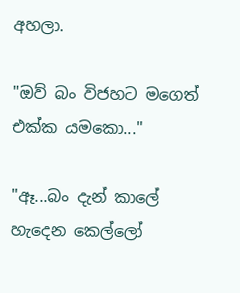අහලා.

"ඔව් බං විජහට මගෙත් එක්ක යමකො..."

"ඈ...බං දැන් කාලේ හැදෙන කෙල්ලෝ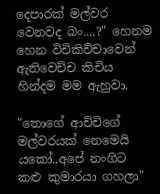දෙපාරක් මල්වර වෙනවද බං....?" හෙනම හෙන විචිකිච්චාවෙන් ඇතිවෙච්ච කිචිය හින්දම මම ඇහුවා.

"තොගේ ආච්චිගේ මල්වරයක් නෙමෙයි යකෝ..අපේ නංගිට කළු කුමාරයා ගහලා"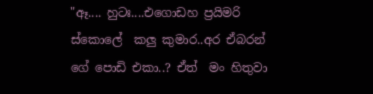"ඈ.... හුටඃ....එගොඩහ ප්‍රයිමරි ස්කොලේ  කලු කුමාර..අර ඒබරන් ගේ පොඩි එකා..? ඒත්  මං හිතුවා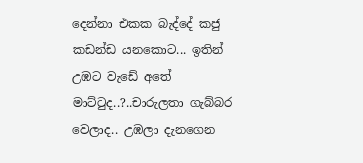දෙන්නා එකක බැද්දේ කජු කඩන්ඩ යනකොට... ඉතින් උඹට වැඩේ අතේ මාට්ටුද..?..චාරුලතා ගැබ්බර වෙලාද.. උඹලා දැනගෙන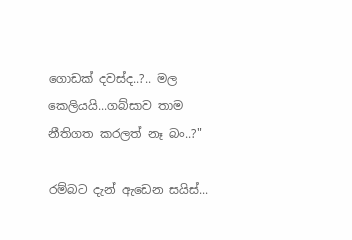ගොඩක් දවස්ද..?.. මල කෙලියයි...ගබ්සාව තාම නීතිගත කරලත් නෑ බං..?"

රම්බට දැන් ඇඩෙන සයිස්...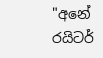"අනේ රයිටර්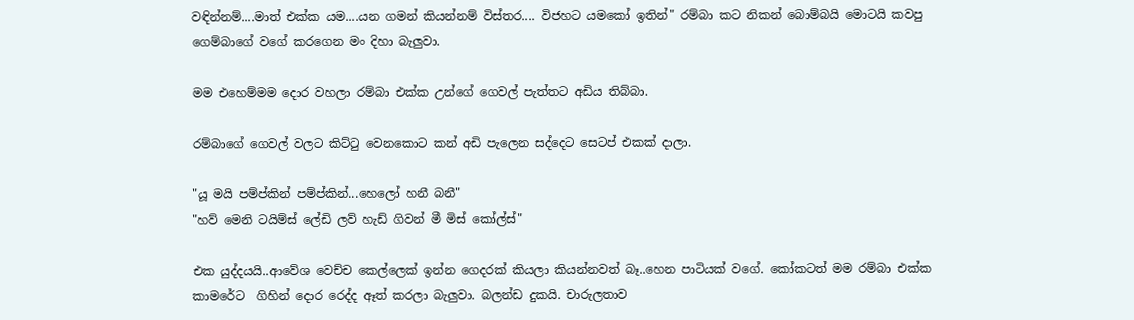වඳින්නම්....මාත් එක්ක යම....යන ගමන් කියන්නම් විස්තර.... විජහට යමකෝ ඉතින්" රම්බා කට නිකන් බොම්බයි මොටයි කවපු ගෙම්බාගේ වගේ කරගෙන මං දිහා බැලුවා.

මම එහෙම්මම දොර වහලා රම්බා එක්ක උන්ගේ ගෙවල් පැත්තට අඩිය තිබ්බා.

රම්බාගේ ගෙවල් වලට කිට්ටු වෙනකොට කන් අඩි පැලෙන සද්දෙට සෙටප් එකක් දාලා.

"යූ මයි පම්ප්කින් පම්ප්කින්...හෙලෝ හනී බනී"
"හව් මෙනි ටයිම්ස් ලේඩි ලව් හැඩ් ගිවන් මී මිස් කෝල්ස්"

එක යුද්දයයි..ආවේශ වෙච්ච කෙල්ලෙක් ඉන්න ගෙදරක් කියලා කියන්නවත් බෑ..හෙන පාටියක් වගේ. කෝකටත් මම රම්බා එක්ක කාමරේට  ගිහින් දොර රෙද්ද ඈත් කරලා බැලුවා. බලන්ඩ දුකයි. චාරුලතාව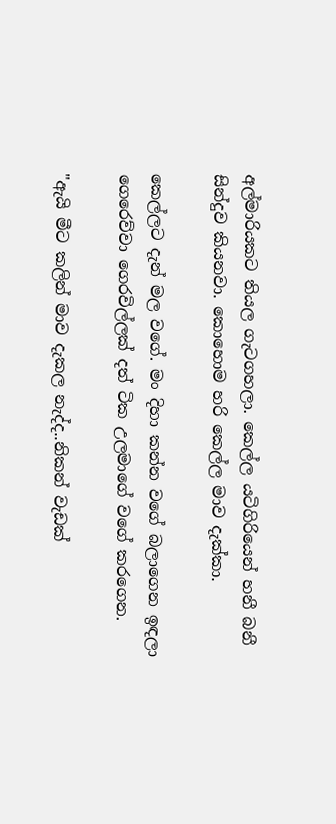අල්මාරියකට තියල ගැටගහලා. කෙල්ල යටිගිරියෙන් හනී බනී සින්දුව කියනවා. කොහොම හරි කෙල්ල මාව දැක්කා.

කෙල්ලට දැන් මල වගේ. මං දිහා කන්න වගේ බලාගෙන ඉඳලා ගෙරෙව්වා ගෙරවිල්ලක් දත් ටික උලමාගේ වගේ කරගෙන.

"ඇයි මීට කලින් මාව දැකල නැද්ද..නිකන් වැඩක්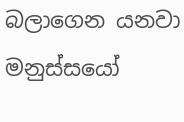බලාගෙන යනවා මනුස්සයෝ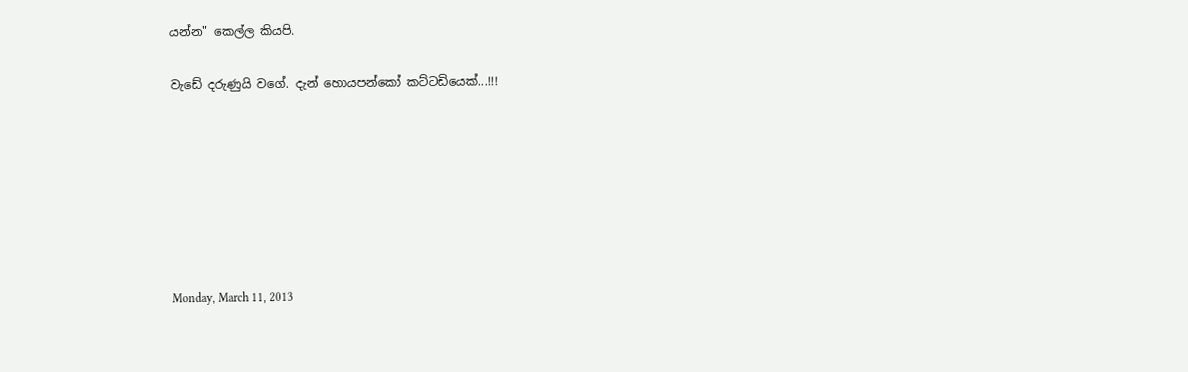යන්න" කෙල්ල කියපි.

වැඩේ දරුණුයි වගේ. දැන් හොයපන්කෝ කට්ටඩියෙක්...!!!







Monday, March 11, 2013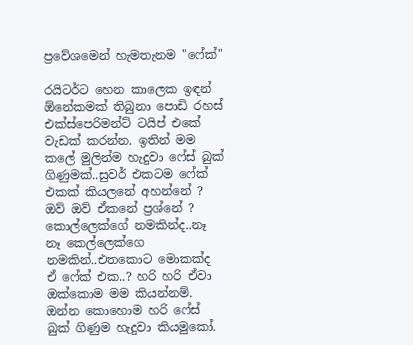ප්‍රවේශමෙන් හැමතැනම "ෆේක්"

රයිටර්ට හෙන කාලෙක ඉඳන් ඕනේකමක් තිබුනා පොඩි රහස් එක්ස්පෙරිමන්ට් ටයිප් එකේ වැඩක් කරන්න. ඉතින් මම කලේ මුලින්ම හැදුවා ෆේස් බුක් ගිණුමක්..සුවර් එකටම ෆේක් එකක් කියලනේ අහන්නේ ? ඔව් ඔව් ඒකනේ ප්‍රශ්නේ ?  කොල්ලෙක්ගේ නමකින්ද..නෑ නෑ කෙල්ලෙක්ගෙ නමකින්..එතකොට මොකක්ද ඒ ෆේක් එක..? හරි හරි ඒවා ඔක්කොම මම කියන්නම්. ඔන්න කොහොම හරි ෆේස් බුක් ගිණුම හැදුවා කියමුකෝ.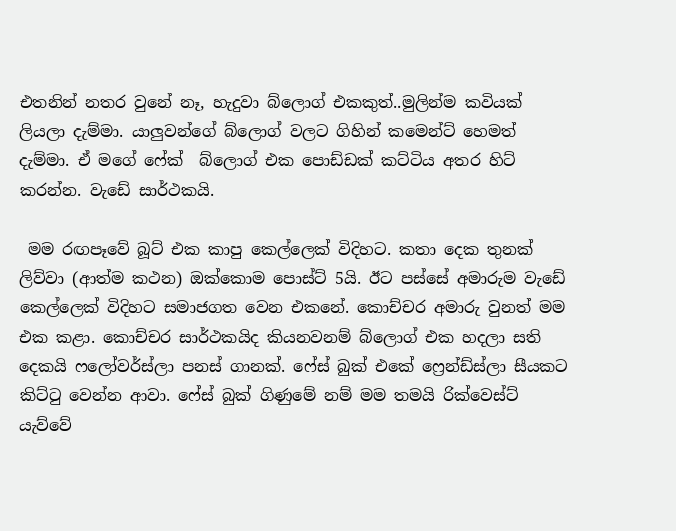එතනින් නතර වුනේ නෑ, හැදුවා බ්ලොග් එකකුත්..මුලින්ම කවියක් ලියලා දැම්මා. යාලුවන්ගේ බ්ලොග් වලට ගිහින් කමෙන්ට් හෙමත් දැම්මා. ඒ මගේ ෆේක්  බ්ලොග් එක පොඩ්ඩක් කට්ටිය අතර හිට් කරන්න. වැඩේ සාර්ථකයි.

 මම රඟපෑවේ බූට් එක කාපු කෙල්ලෙක් විදිහට. කතා දෙක තුනක් ලිව්වා (ආත්ම කථන) ඔක්කොම පොස්ට් 5යි. ඊට පස්සේ අමාරුම වැඩේ කෙල්ලෙක් විදිහට සමාජගත වෙන එකනේ. කොච්චර අමාරු වුනත් මම එක කළා. කොච්චර සාර්ථකයිද කියනවනම් බ්ලොග් එක හදලා සති දෙකයි ෆලෝවර්ස්ලා පනස් ගානක්. ෆේස් බුක් එකේ ෆ්‍රෙන්ඩ්ස්ලා සීයකට කිට්ටු වෙන්න ආවා. ෆේස් බුක් ගිණුමේ නම් මම තමයි රික්වෙස්ට් යැව්වේ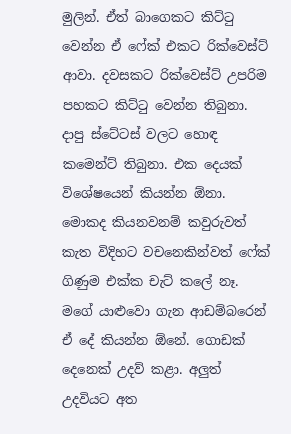මුලින්. ඒත් බාගෙකට කිට්ටු වෙන්න ඒ ෆේක් එකට රික්වෙස්ට් ආවා. දවසකට රික්වෙස්ට් උපරිම පහකට කිට්ටු වෙන්න තිබුනා. දාපු ස්ටේටස් වලට හොඳ කමෙන්ට් තිබුනා. එක දෙයක් විශේෂයෙන් කියන්න ඕනා. මොකද කියනවනම් කවුරුවත් කැත විදිහට වචනෙකින්වත් ෆේක් ගිණුම එක්ක චැට් කලේ නෑ. මගේ යාළුවො ගැන ආඩම්බරෙන් ඒ දේ කියන්න ඕනේ. ගොඩක් දෙනෙක් උදව් කළා. අලුත් උදවියට අත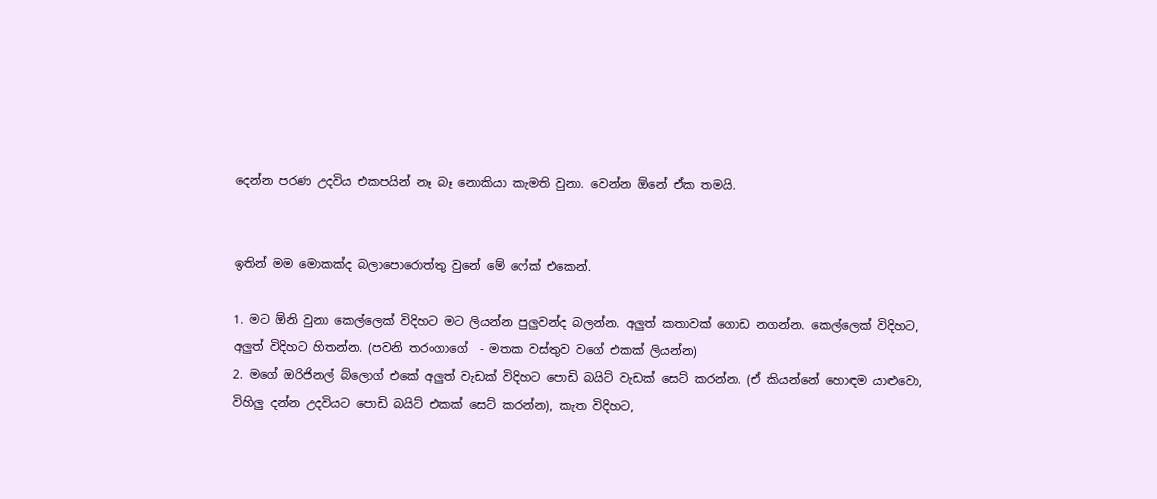දෙන්න පරණ උදවිය එකපයින් නෑ බෑ නොකියා කැමති වුනා. වෙන්න ඕනේ ඒක තමයි.


ඉතින් මම මොකක්ද බලාපොරොත්තු වුනේ මේ ෆේක් එකෙන්.

1. මට ඕනි වුනා කෙල්ලෙක් විදිහට මට ලියන්න පුලුවන්ද බලන්න. අලුත් කතාවක් ගොඩ නගන්න. කෙල්ලෙක් විදිහට, අලුත් විදිහට හිතන්න. (පවනි තරංගාගේ  - මතක වස්තුව වගේ එකක් ලියන්න)
2. මගේ ඔරිජිනල් බ්ලොග් එකේ අලුත් වැඩක් විදිහට පොඩි බයිට් වැඩක් සෙට් කරන්න. (ඒ කියන්නේ හොඳම යාළුවො, විහිලු දන්න උදවියට පොඩි බයිට් එකක් සෙට් කරන්න), කැත විදිහට,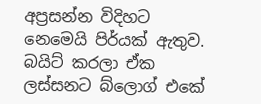අප්‍රසන්න විදිහට නෙමෙයි පිර්යක් ඇතුව. බයිට් කරලා ඒක ලස්සනට බ්ලොග් එකේ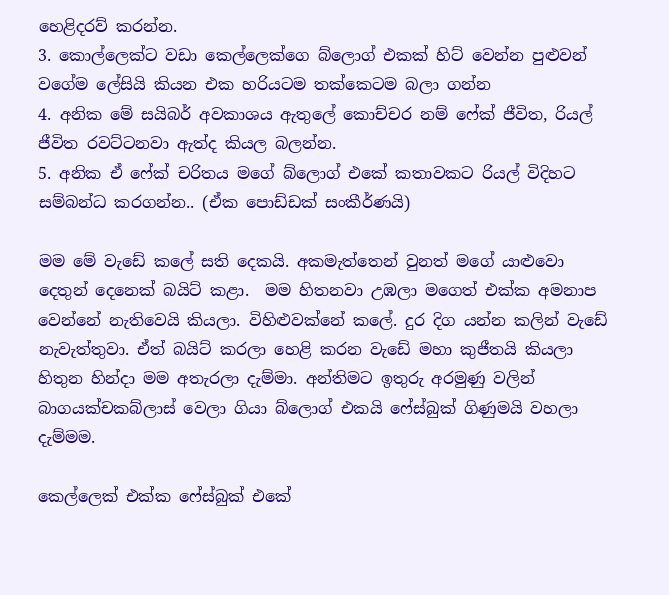හෙළිදරව් කරන්න.
3. කොල්ලෙක්ට වඩා කෙල්ලෙක්ගෙ බ්ලොග් එකක් හිට් වෙන්න පුළුවන් වගේම ලේසියි කියන එක හරියටම තක්කෙටම බලා ගන්න
4. අනික මේ සයිබර් අවකාශය ඇතුලේ කොච්චර නම් ෆේක් ජීවිත, රියල් ජීවිත රවට්ටනවා ඇත්ද කියල බලන්න.
5. අනික ඒ ෆේක් චරිතය මගේ බ්ලොග් එකේ කතාවකට රියල් විදිහට සම්බන්ධ කරගන්න.. (ඒක පොඩ්ඩක් සංකීර්ණයි)

මම මේ වැඩේ කලේ සති දෙකයි. අකමැත්තෙන් වුනත් මගේ යාළුවො දෙතුන් දෙනෙක් බයිට් කළා.  මම හිතනවා උඹලා මගෙත් එක්ක අමනාප වෙන්නේ නැතිවෙයි කියලා. විහිළුවක්නේ කලේ. දුර දිග යන්න කලින් වැඩේ නැවැත්තුවා. ඒත් බයිට් කරලා හෙළි කරන වැඩේ මහා කුජීතයි කියලා හිතුන හින්දා මම අතැරලා දැම්මා. අන්තිමට ඉතුරු අරමුණු වලින් බාගයක්චකබ්ලාස් වෙලා ගියා බ්ලොග් එකයි ෆේස්බුක් ගිණුමයි වහලා දැම්මම.

කෙල්ලෙක් එක්ක ෆේස්බුක් එකේ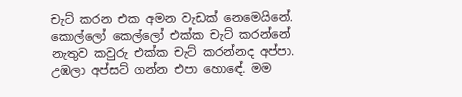චැට් කරන එක අමන වැඩක් නෙමෙයිනේ. කොල්ලෝ කෙල්ලෝ එක්ක චැට් කරන්නේ නැතුව කවුරු එක්ක චැට් කරන්නද අප්පා. උඹලා අප්සට් ගන්න එපා හොඳේ. මම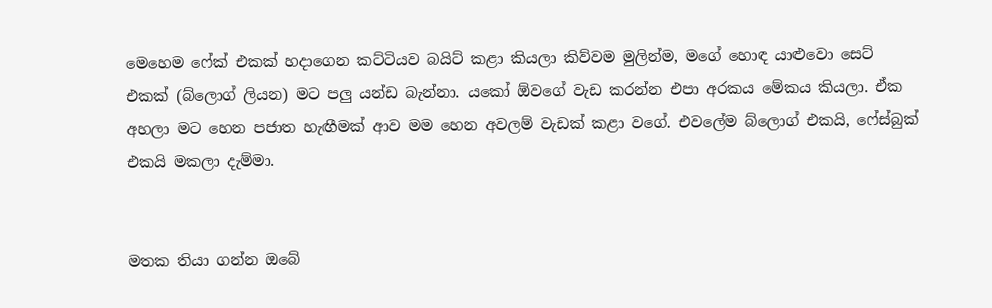මෙහෙම ෆේක් එකක් හදාගෙන කට්ටියව බයිට් කළා කියලා කිව්වම මුලින්ම, මගේ හොඳ යාළුවො සෙට් එකක් (බ්ලොග් ලියන) මට පලු යන්ඩ බැන්නා. යකෝ ඕවගේ වැඩ කරන්න එපා අරකය මේකය කියලා. ඒක අහලා මට හෙන පජාත හැඟීමක් ආව මම හෙන අවලම් වැඩක් කළා වගේ. එවලේම බ්ලොග් එකයි, ෆේස්බුක් එකයි මකලා දැම්මා.


මතක තියා ගන්න ඔබේ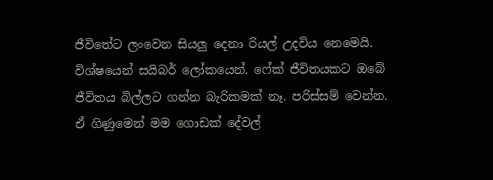ජීවිතේට ලංවෙන සියලු දෙනා රියල් උදවිය නෙමෙයි. විශ්ෂයෙන් සයිබර් ලෝකයෙන්. ෆේක් ජීවිතයකට ඔබේ ජීවිතය බිල්ලට ගන්න බැරිකමක් නෑ. පරිස්සම් වෙන්න. ඒ ගිණුමෙන් මම ගොඩක් දේවල්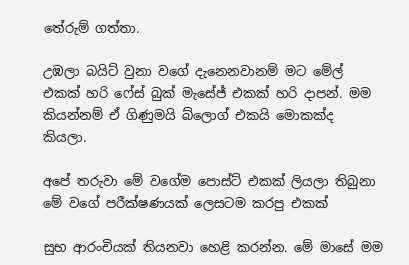තේරුම් ගත්තා.

උඹලා බයිට් වුනා වගේ දැනෙනවානම් මට මේල් එකක් හරි ෆේස් බුක් මැසේජ් එකක් හරි දාපන්. මම කියන්නම් ඒ ගිණුමයි බ්ලොග් එකයි මොකක්ද කියලා.

අපේ තරුවා මේ වගේම පොස්ට් එකක් ලියලා තිබුනා මේ වගේ පරීක්ෂණයක් ලෙසටම කරපු එකක්

සුභ ආරංචියක් තියනවා හෙළි කරන්න. මේ මාසේ මම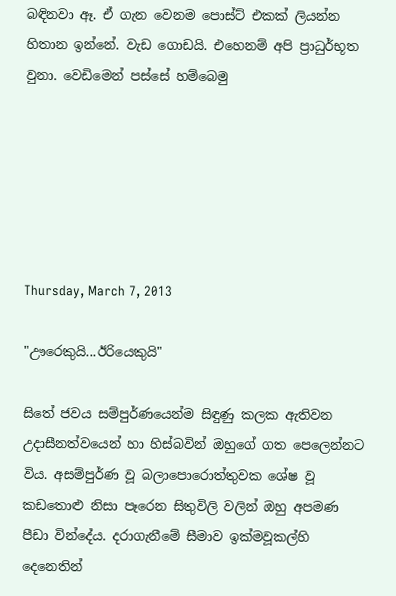බඳිනවා ඈ. ඒ ගැන වෙනම පොස්ට් එකක් ලියන්න හිතාන ඉන්නේ. වැඩ ගොඩයි. එහෙනම් අපි ප්‍රාධුර්භූත වුනා. වෙඩිමෙන් පස්සේ හම්බෙමු






Thursday, March 7, 2013

"ඌරෙකුයි...ඊරියෙකුයි"

සිතේ ජවය සම්පුර්ණයෙන්ම සිඳුණු කලක ඇතිවන උදාසීනත්වයෙන් හා හිස්බවින් ඔහුගේ ගත පෙලෙන්නට විය. අසම්පුර්ණ වූ බලාපොරොත්තුවක ශේෂ වූ කඩතොළු නිසා පෑරෙන සිතුවිලි වලින් ඔහු අපමණ පීඩා වින්දේය. දරාගැනීමේ සීමාව ඉක්මවූකල්හි දෙනෙතින්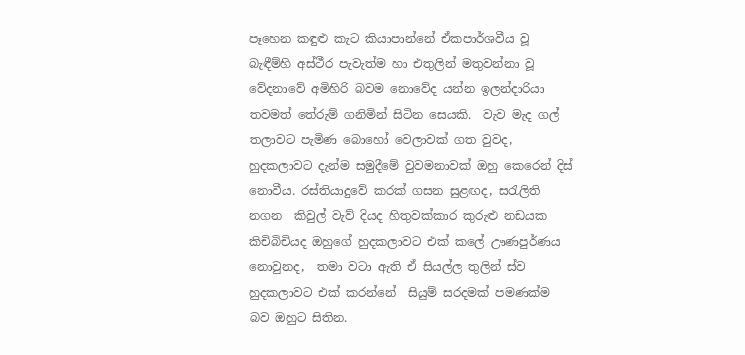පෑහෙන කඳුළු කැට කියාපාන්නේ ඒකපාර්ශවීය වූ බැඳීම්හි අස්ථීර පැවැත්ම හා එතුලින් මතුවන්නා වූ වේදනාවේ අමිහිරි බවම නොවේද යන්න ඉලන්දාරියා තවමත් තේරුම් ගනිමින් සිටින සෙයකි.  වැව මැද ගල් තලාවට පැමිණ බොහෝ වෙලාවක් ගත වුවද, හුදකලාවට දැන්ම සමුදීමේ වුවමනාවක් ඔහු කෙරෙන් දිස් නොවීය. රස්තියාදුවේ කරක් ගසන සුළඟද, සරැලිති නගන  කිවුල් වැව් දියද හිතුවක්කාර කුරුළු නඩයක කිචිබිචියද ඔහුගේ හුදකලාවට එක් කලේ ඌණපුර්ණය නොවුනද,  තමා වටා ඇති ඒ සියල්ල තුලින් ස්ව හුදකලාවට එක් කරන්නේ  සියුම් සරදමක් පමණක්ම බව ඔහුට සිතින.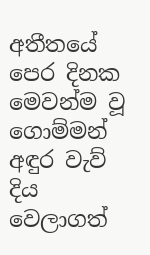අතීතයේ පෙර දිනක මෙවන්ම වූ ගොම්මන් අඳුර වැව් දිය වෙලාගත්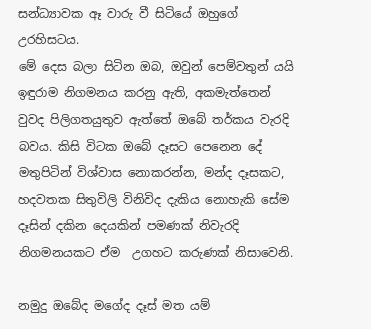සන්ධ්‍යාවක ඈ වාරු වී සිටියේ ඔහුගේ උරහිසටය.
මේ දෙස බලා සිටින ඔබ, ඔවුන් පෙම්වතුන් යයි  ඉඳුරාම නිගමනය කරනු ඇති, අකමැත්තෙන් වුවද පිලිගතයුතුව ඇත්තේ ඔබේ තර්කය වැරදි බවය. කිසි විටක ඔබේ දෑසට පෙනෙන දේ මතුපිටින් විශ්වාස නොකරන්න, මන්ද දෑසකට, හදවතක සිතුවිලි විනිවිද දැකිය නොහැකි සේම දෑසින් දකින දෙයකින් පමණක් නිවැරදි නිගමනයකට ඒම  උගහට කරුණක් නිසාවෙනි.

නමුදු ඔබේද මගේද දෑස් මත යම්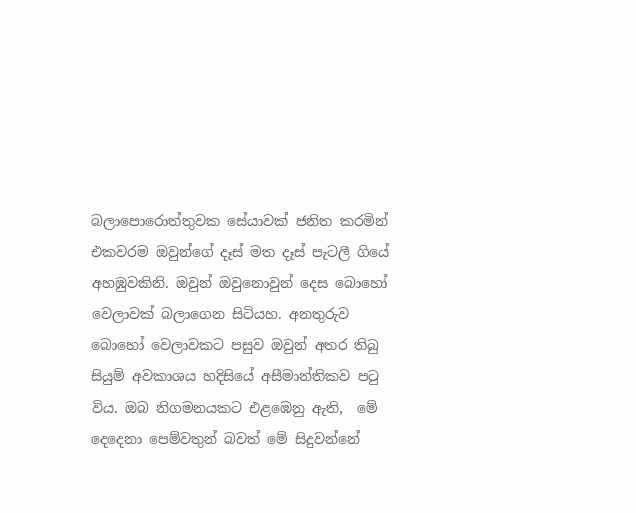බලාපොරොත්තුවක සේයාවක් ජනිත කරමින් එකවරම ඔවුන්ගේ දෑස් මත දෑස් පැටලී ගියේ අහඹුවකිනි. ඔවුන් ඔවුනොවුන් දෙස බොහෝ වෙලාවක් බලාගෙන සිටියහ. අනතුරුව බොහෝ වෙලාවකට පසුව ඔවුන් අතර තිබු සියුම් අවකාශය හදිසියේ අසීමාන්තිකව පටු විය. ඔබ නිගමනයකට එළඹෙනු ඇති,  මේ දෙදෙනා පෙම්වතුන් බවත් මේ සිදුවන්නේ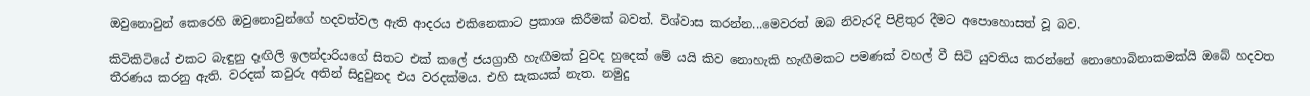ඔවුනොවුන් කෙරෙහි ඔවුනොවුන්ගේ හදවත්වල ඇති ආදරය එකිනෙකාට ප්‍රකාශ කිරීමක් බවත්. විශ්වාස කරන්න...මෙවරත් ඔබ නිවැරදි පිළිතුර දීමට අපොහොසත් වූ බව.

කිටිකිටියේ එකට බැඳුනු දෑඟිලි ඉලන්දාරියගේ සිතට එක් කලේ ජයග්‍රාහී හැඟීමක් වුවද හුදෙක් මේ යයි කිව නොහැකි හැඟීමකට පමණක් වහල් වී සිටි යුවතිය කරන්නේ නොහොබිනාකමක්යි ඔබේ හදවත තීරණය කරනු ඇති. වරදක් කවුරු අතින් සිදුවුනද එය වරදක්මය. එහි සැකයක් නැත. නමුදු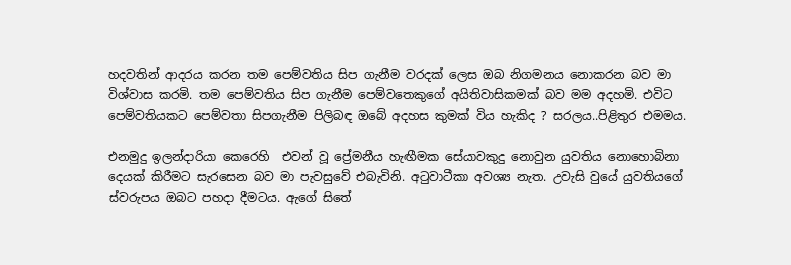හදවතින් ආදරය කරන තම පෙම්වතිය සිප ගැනීම වරදක් ලෙස ඔබ නිගමනය නොකරන බව මා විශ්වාස කරමි. තම පෙම්වතිය සිප ගැනීම පෙම්වතෙකුගේ අයිතිවාසිකමක් බව මම අදහමි. එවිට පෙම්වතියකට පෙම්වතා සිපගැනීම පිලිබඳ ඔබේ අදහස කුමක් විය හැකිද ? සරලය..පිළිතුර එමමය.

එනමුදු ඉලන්දාරියා කෙරෙහි  එවන් වූ ප්‍රේමනීය හැඟීමක සේයාවකුදු නොවුන යුවතිය නොහොබිනා දෙයක් කිරීමට සැරසෙන බව මා පැවසුවේ එබැවිනි. අටුවාටීකා අවශ්‍ය නැත. උවැසි වුයේ යුවතියගේ ස්වරුපය ඔබට පහදා දීමටය. ඇගේ සිතේ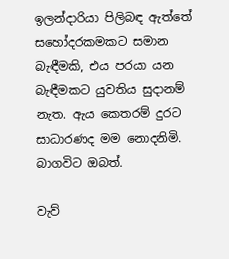ඉලන්දාරියා පිලිබඳ ඇත්තේ සහෝදරකමකට සමාන බැඳීමකි, එය පරයා යන බැඳීමකට යුවතිය සුදානම් නැත. ඇය කෙතරම් දුරට සාධාරණද මම නොදනිමි. බාගවිට ඔබත්.

වැව්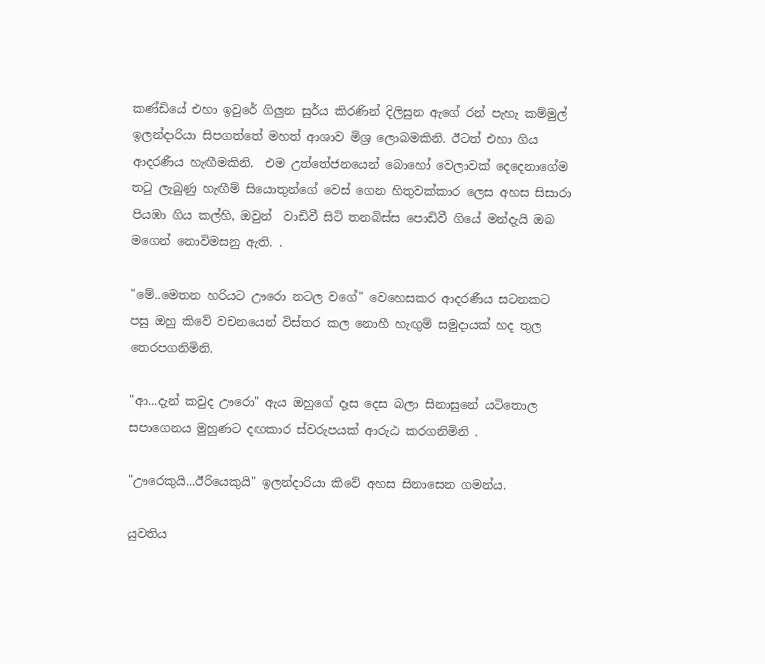කණ්ඩියේ එහා ඉවුරේ ගිලුන සුර්ය කිරණින් දිලිසුන ඇගේ රන් පැහැ කම්මුල් ඉලන්දාරියා සිපගත්තේ මහත් ආශාව මිශ්‍ර ලොබමකිනි. ඊටත් එහා ගිය ආදරණීය හැඟීමකිනි.  එම උත්තේජනයෙන් බොහෝ වෙලාවක් දෙදෙනාගේම තටු ලැබුණු හැඟීම් සියොතුන්ගේ වෙස් ගෙන හිතුවක්කාර ලෙස අහස සිසාරා පියඹා ගිය කල්හි, ඔවුන්  වාඩිවී සිටි තනබිස්ස පොඩිවී ගියේ මන්දැයි ඔබ මගෙන් නොවිමසනු ඇති. .

"මේ..මෙතන හරියට ඌරො නටල වගේ" වෙහෙසකර ආදරණීය සටනකට පසු ඔහු කිවේ වචනයෙන් විස්තර කල නොහී හැඟුම් සමුදායක් හද තුල තෙරපගනිමිනි.

"ආ...දැන් කවුද ඌරො" ඇය ඔහුගේ දෑස දෙස බලා සිනාසුනේ යටිතොල සපාගෙනය මුහුණට දඟකාර ස්වරුපයක් ආරුඨ කරගනිමිනි .

"ඌරෙකුයි...ඊරියෙකුයි" ඉලන්දාරියා කිවේ අහස සිනාසෙන ගමන්ය.

යුවතිය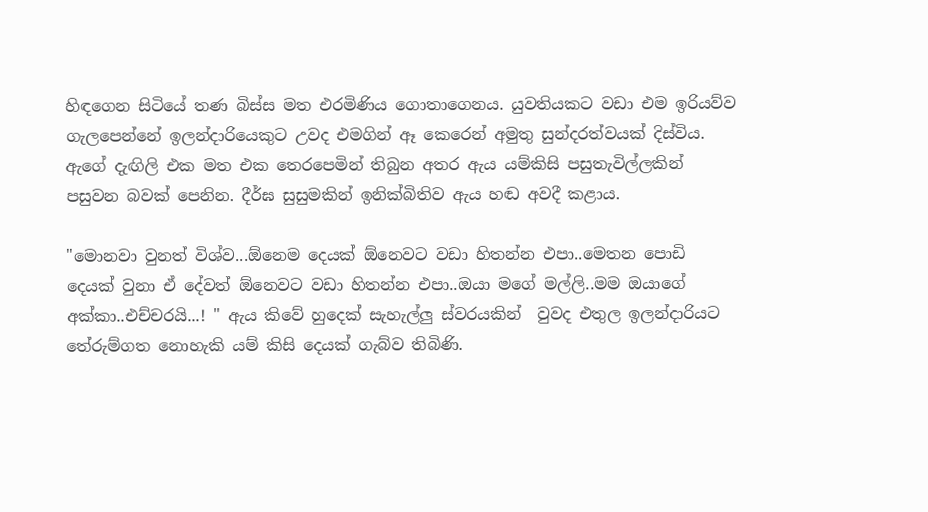හිඳගෙන සිටියේ තණ බිස්ස මත එරමිණිය ගොතාගෙනය. යුවතියකට වඩා එම ඉරියව්ව ගැලපෙන්නේ ඉලන්දාරියෙකුට උවද එමගින් ඈ කෙරෙන් අමුතු සුන්දරත්වයක් දිස්විය.  ඇගේ දැඟිලි එක මත එක තෙරපෙමින් තිබුන අතර ඇය යම්කිසි පසුතැවිල්ලකින් පසුවන බවක් පෙනින. දීර්ඝ සුසුමකින් ඉනික්බිතිව ඇය හඬ අවදී කළාය.

"මොනවා වුනත් විශ්ව...ඕනෙම දෙයක් ඕනෙවට වඩා හිතන්න එපා..මෙතන පොඩි දෙයක් වුනා ඒ දේවත් ඕනෙවට වඩා හිතන්න එපා..ඔයා මගේ මල්ලි..මම ඔයාගේ අක්කා..එච්චරයි...! " ඇය කිවේ හුදෙක් සැහැල්ලු ස්වරයකින්  වුවද එතුල ඉලන්දාරියට තේරුම්ගත නොහැකි යම් කිසි දෙයක් ගැබ්ව තිබිණි.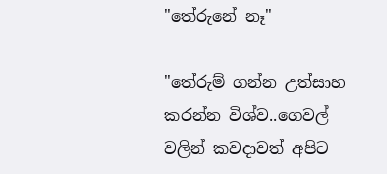"තේරුනේ නෑ"

"තේරුම් ගන්න උත්සාහ කරන්න විශ්ව..ගෙවල් වලින් කවදාවත් අපිට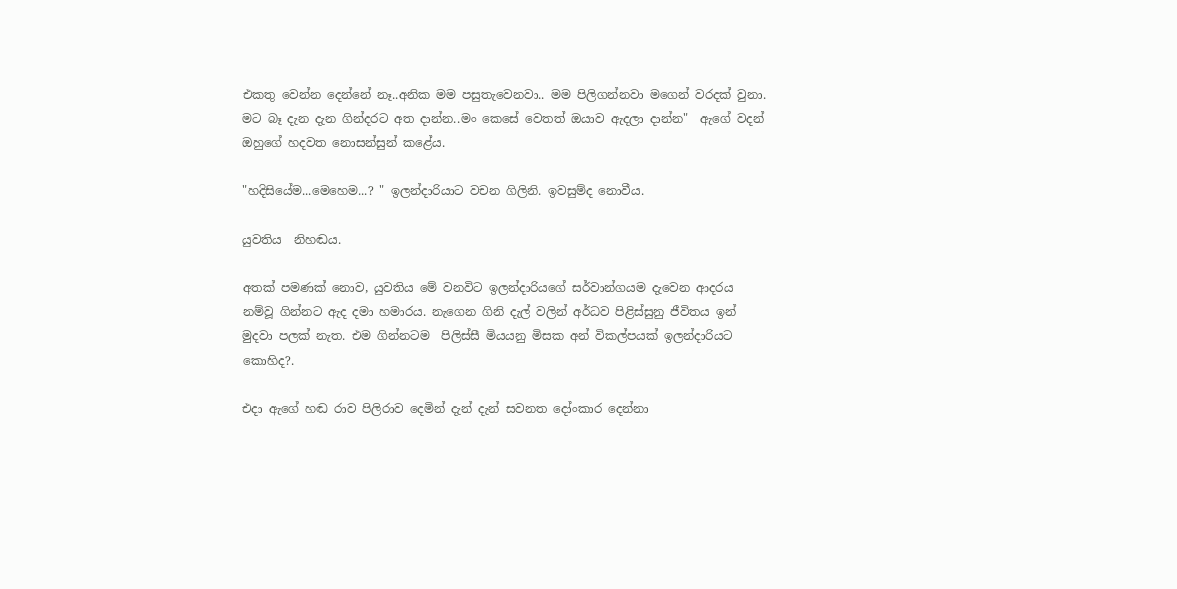එකතු වෙන්න දෙන්නේ නෑ..අනික මම පසුතැවෙනවා.. මම පිලිගන්නවා මගෙන් වරදක් වුනා. මට බෑ දැන දැන ගින්දරට අත දාන්න..මං කෙසේ වෙතත් ඔයාව ඇදලා දාන්න"  ඇගේ වදන් ඔහුගේ හදවත නොසන්සුන් කළේය.

"හදිසියේම...මෙහෙම...? " ඉලන්දාරියාට වචන ගිලිනි. ඉවසුම්ද නොවීය.

යුවතිය  නිහඬය.

අතක් පමණක් නොව, යුවතිය මේ වනවිට ඉලන්දාරියගේ සර්වාන්ගයම දැවෙන ආදරය නම්වූ ගින්නට ඇද දමා හමාරය. නැගෙන ගිනි දැල් වලින් අර්ධව පිළිස්සුනු ජීවිතය ඉන් මුදවා පලක් නැත. එම ගින්නටම  පිලිස්සී මියයනු මිසක අන් විකල්පයක් ඉලන්දාරියට  කොහිද?.

එදා ඇගේ හඬ රාව පිලිරාව දෙමින් දැන් දැන් සවනත දෝංකාර දෙන්නා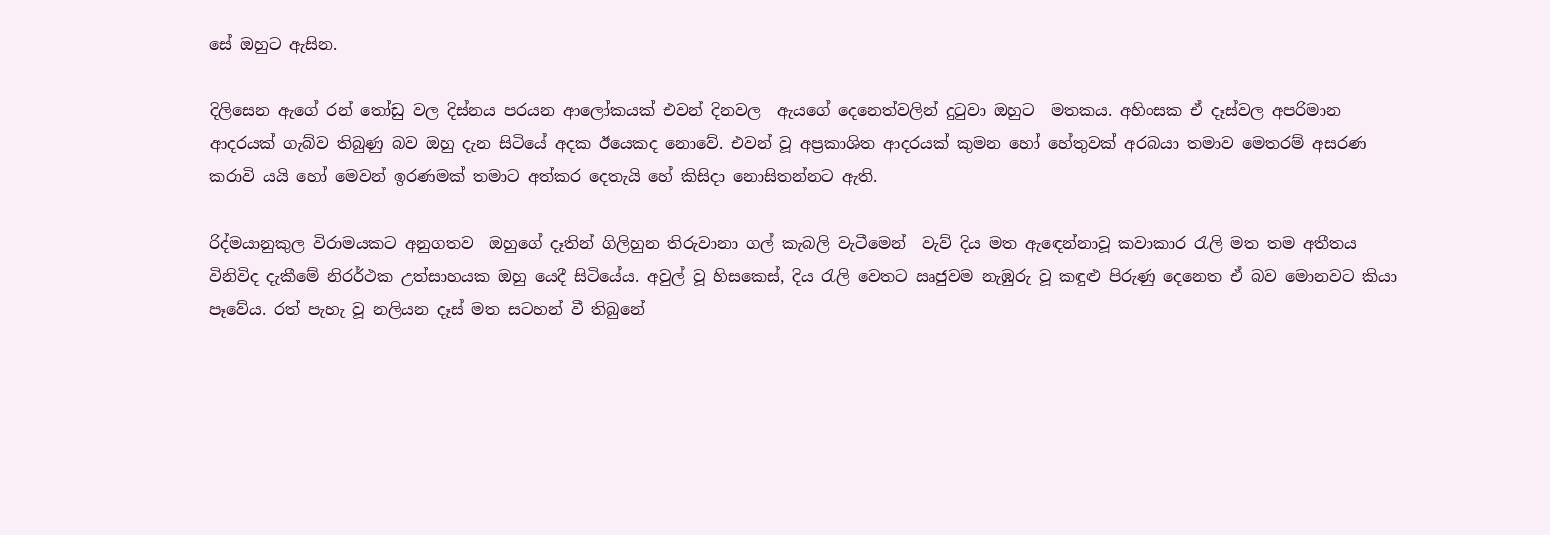සේ ඔහුට ඇසින.

දිලිසෙන ඇගේ රන් තෝඩු වල දිස්නය පරයන ආලෝකයක් එවන් දිනවල  ඇයගේ දෙනෙත්වලින් දුටුවා ඔහුට  මතකය. අහිංසක ඒ දෑස්වල අපරිමාන ආදරයක් ගැබ්ව තිබුණු බව ඔහු දැන සිටියේ අදක ඊයෙකද නොවේ. එවන් වූ අප්‍රකාශිත ආදරයක් කුමන හෝ හේතුවක් අරබයා තමාව මෙතරම් අසරණ  කරාවි යයි හෝ මෙවන් ඉරණමක් තමාට අත්කර දෙතැයි හේ කිසිදා නොසිතන්නට ඇති.

රිද්මයානුකුල විරාමයකට අනුගතව  ඔහුගේ දෑතින් ගිලිහුන තිරුවානා ගල් කැබලි වැටීමෙන්  වැව් දිය මත ඇඳෙන්නාවූ කවාකාර රැලි මත තම අතීතය විනිවිද දැකීමේ නිරර්ථක උත්සාහයක ඔහු යෙදී සිටියේය. අවුල් වූ හිසකෙස්, දිය රැලි වෙතට ඍජුවම නැඹුරු වූ කඳුළු පිරුණු දෙනෙත ඒ බව මොනවට කියා පෑවේය. රත් පැහැ වූ නලියන දෑස් මත සටහන් වී තිබුනේ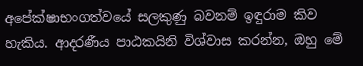අපේක්ෂාභංගත්වයේ සලකුණු බවනම් ඉඳුරාම කිව හැකිය. ආදරණීය පාඨකයිනි විශ්වාස කරන්න, ඔහු මේ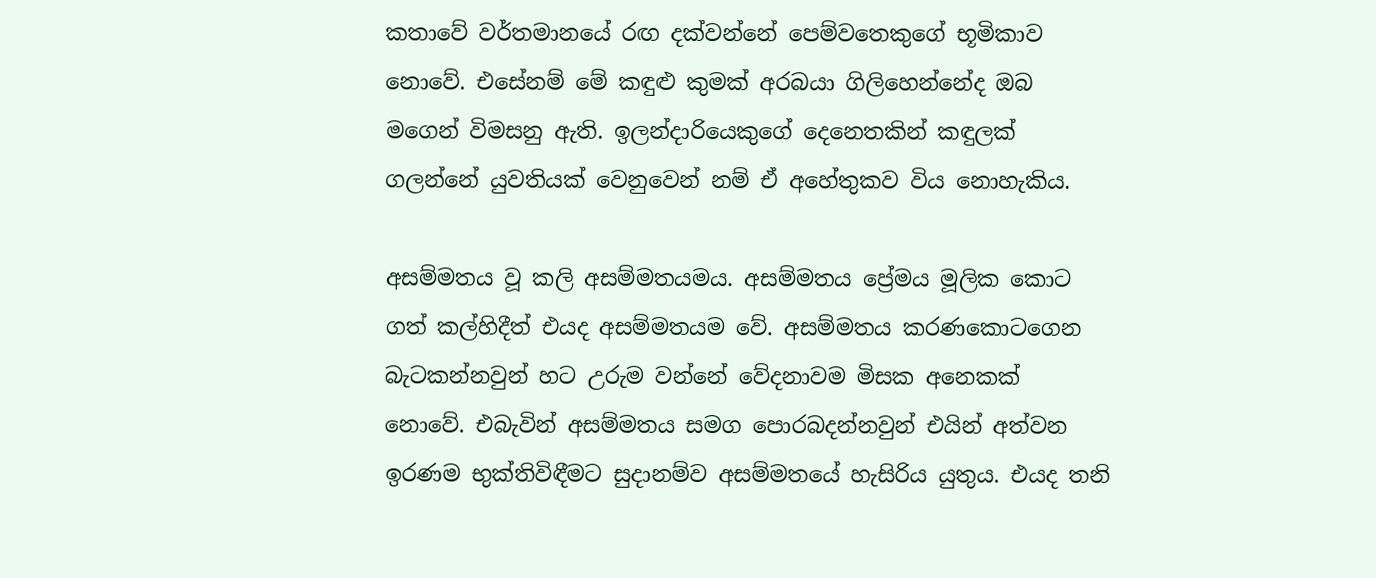කතාවේ වර්තමානයේ රඟ දක්වන්නේ පෙම්වතෙකුගේ භූමිකාව නොවේ. එසේනම් මේ කඳුළු කුමක් අරබයා ගිලිහෙන්නේද ඔබ මගෙන් විමසනු ඇති. ඉලන්දාරියෙකුගේ දෙනෙතකින් කඳුලක් ගලන්නේ යුවතියක් වෙනුවෙන් නම් ඒ අහේතුකව විය නොහැකිය.

අසම්මතය වූ කලි අසම්මතයමය. අසම්මතය ප්‍රේමය මූලික කොට ගත් කල්හිදීත් එයද අසම්මතයම වේ. අසම්මතය කරණකොටගෙන බැටකන්නවුන් හට උරුම වන්නේ වේදනාවම මිසක අනෙකක් නොවේ. එබැවින් අසම්මතය සමග පොරබදන්නවුන් එයින් අත්වන ඉරණම භුක්තිවිඳීමට සුදානම්ව අසම්මතයේ හැසිරිය යුතුය. එයද තනි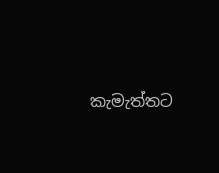කැමැත්තට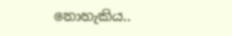නොහැකිය..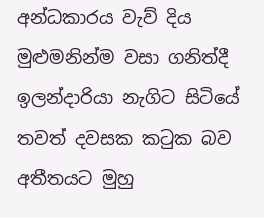අන්ධකාරය වැව් දිය මුළුමනින්ම වසා ගනිත්දී ඉලන්දාරියා නැගිට සිටියේ තවත් දවසක කටුක බව අතීතයට මුහු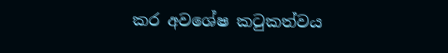කර අවශේෂ කටුකත්වය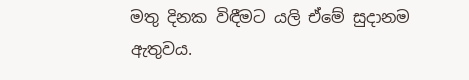මතු දිනක විඳීමට යලි ඒමේ සුදානම ඇතුවය.